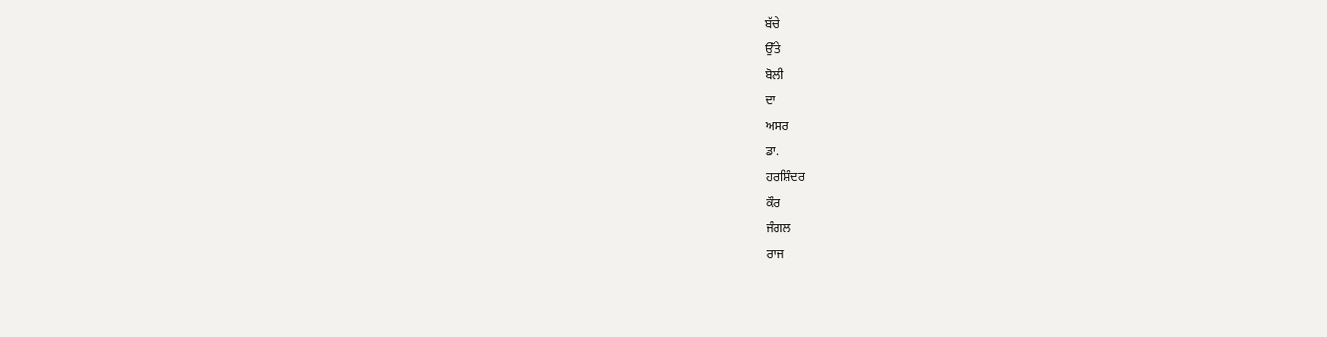ਬੱਚੇ
ਉੱਤੇ
ਬੋਲੀ
ਦਾ
ਅਸਰ
ਡਾ.
ਹਰਸ਼ਿੰਦਰ
ਕੌਰ
ਜੰਗਲ
ਰਾਜ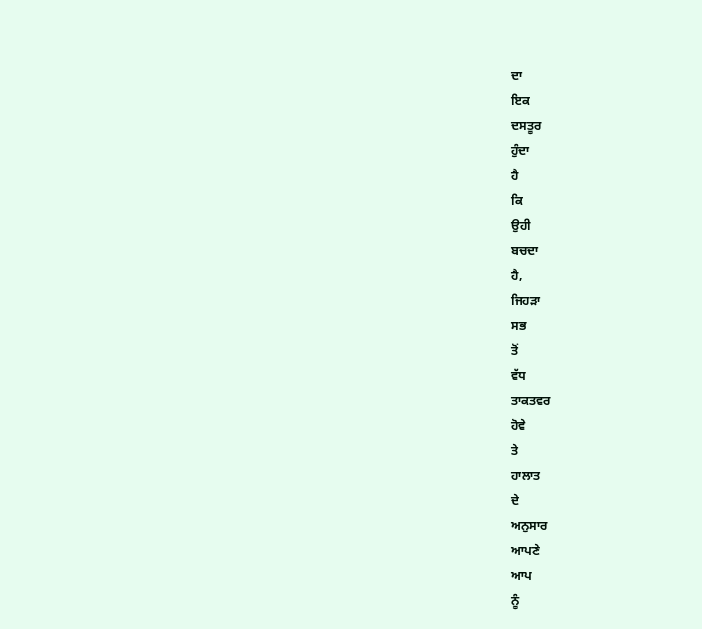ਦਾ
ਇਕ
ਦਸਤੂਰ
ਹੁੰਦਾ
ਹੈ
ਕਿ
ਉਹੀ
ਬਚਦਾ
ਹੈ,
ਜਿਹੜਾ
ਸਭ
ਤੋਂ
ਵੱਧ
ਤਾਕਤਵਰ
ਹੋਵੇ
ਤੇ
ਹਾਲਾਤ
ਦੇ
ਅਨੁਸਾਰ
ਆਪਣੇ
ਆਪ
ਨੂੰ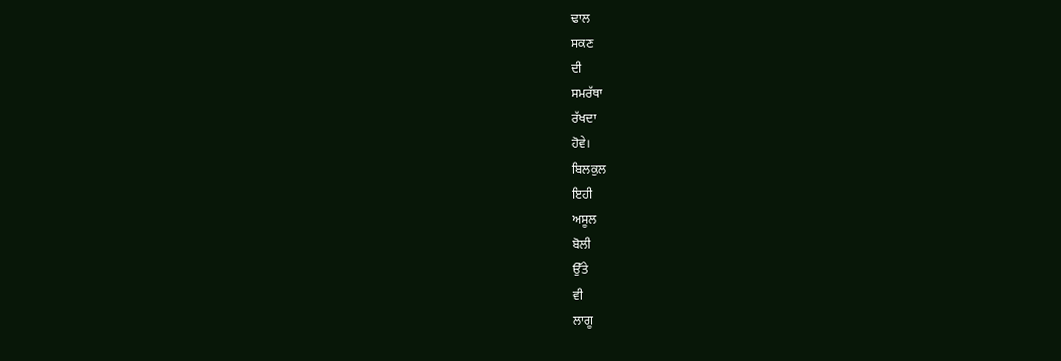ਢਾਲ
ਸਕਣ
ਦੀ
ਸਮਰੱਥਾ
ਰੱਖਦਾ
ਹੋਵੇ।
ਬਿਲਕੁਲ
ਇਹੀ
ਅਸੂਲ
ਬੋਲੀ
ਉੱਤੇ
ਵੀ
ਲਾਗੂ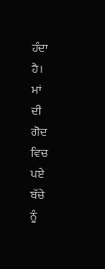ਹੰਦਾ
ਹੈ।
ਮਾਂ
ਦੀ
ਗੋਦ
ਵਿਚ
ਪਏ
ਬੱਚੇ
ਨੂੰ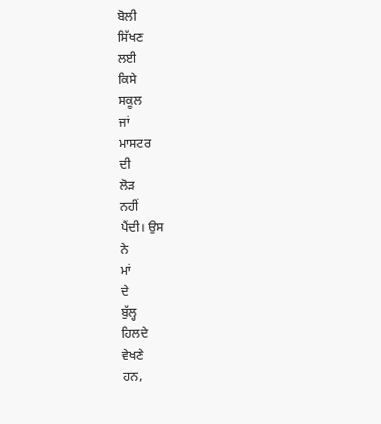ਬੋਲੀ
ਸਿੱਖਣ
ਲਈ
ਕਿਸੇ
ਸਕੂਲ
ਜਾਂ
ਮਾਸਟਰ
ਦੀ
ਲੋੜ
ਨਹੀਂ
ਪੈਂਦੀ। ਉਸ
ਨੇ
ਮਾਂ
ਦੇ
ਬੁੱਲ੍ਹ
ਹਿਲਦੇ
ਵੇਖਣੇ
ਹਨ,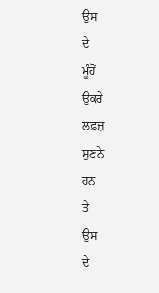ਉਸ
ਦੇ
ਮੂੰਹੋਂ
ਉਕਰੇ
ਲਫ਼ਜ਼
ਸੁਣਨੇ
ਹਨ
ਤੇ
ਉਸ
ਦੇ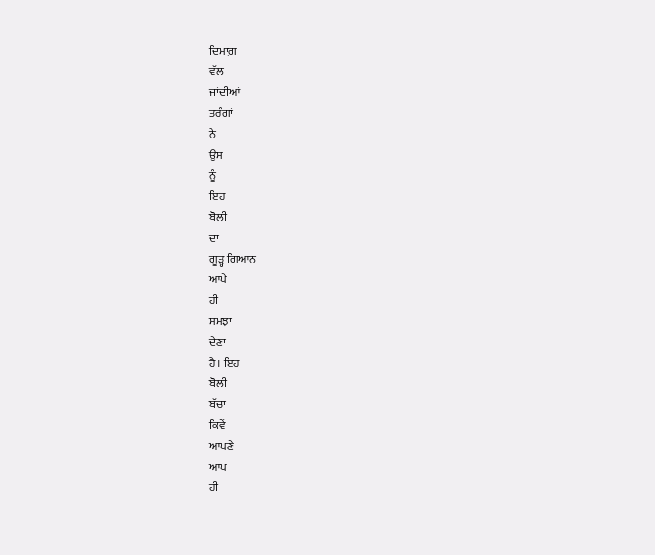ਦਿਮਾਗ਼
ਵੱਲ
ਜਾਂਦੀਆਂ
ਤਰੰਗਾਂ
ਨੇ
ਉਸ
ਨੂੰ
ਇਹ
ਬੋਲੀ
ਦਾ
ਗੂੜ੍ਹ ਗਿਆਨ
ਆਪੇ
ਹੀ
ਸਮਝਾ
ਦੇਣਾ
ਹੈ। ਇਹ
ਬੋਲੀ
ਬੱਚਾ
ਕਿਵੇਂ
ਆਪਣੇ
ਆਪ
ਹੀ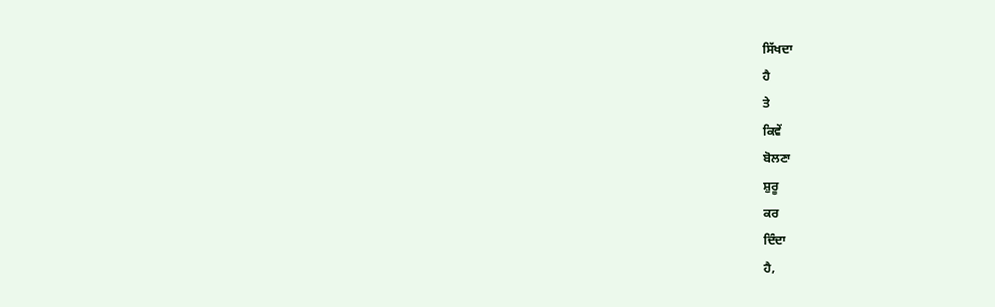ਸਿੱਖਦਾ
ਹੈ
ਤੇ
ਕਿਵੇਂ
ਬੋਲਣਾ
ਸ਼ੁਰੂ
ਕਰ
ਦਿੰਦਾ
ਹੈ,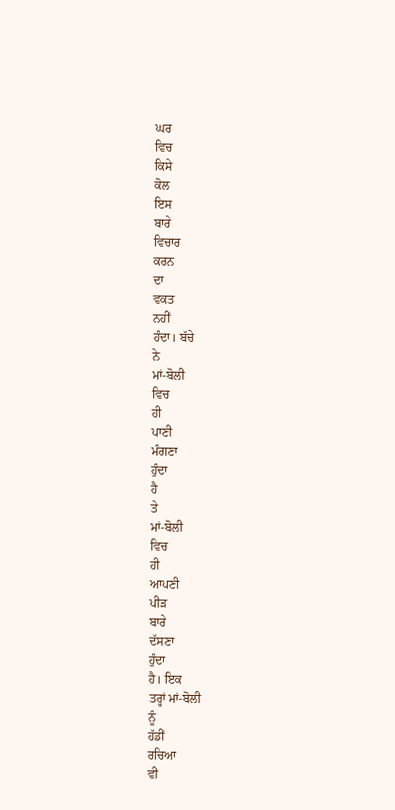ਘਰ
ਵਿਚ
ਕਿਸੇ
ਕੋਲ
ਇਸ
ਬਾਰੇ
ਵਿਚਾਰ
ਕਰਨ
ਦਾ
ਵਕਤ
ਨਹੀਂ
ਹੰਦਾ। ਬੱਚੇ
ਨੇ
ਮਾਂ-ਬੋਲੀ
ਵਿਚ
ਹੀ
ਪਾਣੀ
ਮੰਗਣਾ
ਹੁੰਦਾ
ਹੈ
ਤੇ
ਮਾਂ-ਬੋਲੀ
ਵਿਚ
ਹੀ
ਆਪਣੀ
ਪੀੜ
ਬਾਰੇ
ਦੱਸਣਾ
ਹੁੰਦਾ
ਹੈ। ਇਕ
ਤਰ੍ਹਾਂ ਮਾਂ-ਬੋਲੀ
ਨੂੰ
ਹੱਡੀਂ
ਰਚਿਆ
ਵੀ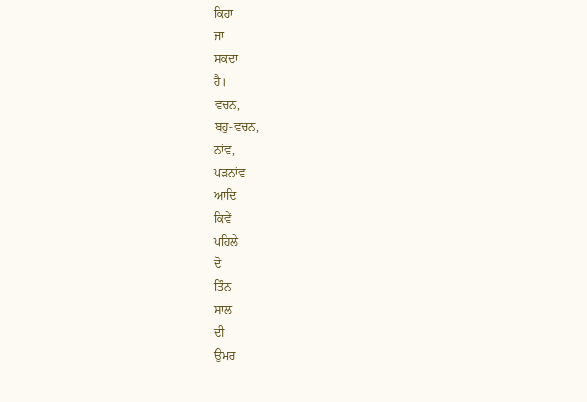ਕਿਹਾ
ਜਾ
ਸਕਦਾ
ਹੈ।
ਵਚਨ,
ਬਹੁ-ਵਚਨ,
ਨਾਂਵ,
ਪੜਨਾਂਵ
ਆਦਿ
ਕਿਵੇਂ
ਪਹਿਲੇ
ਦੋ
ਤਿੰਨ
ਸਾਲ
ਦੀ
ਉਮਰ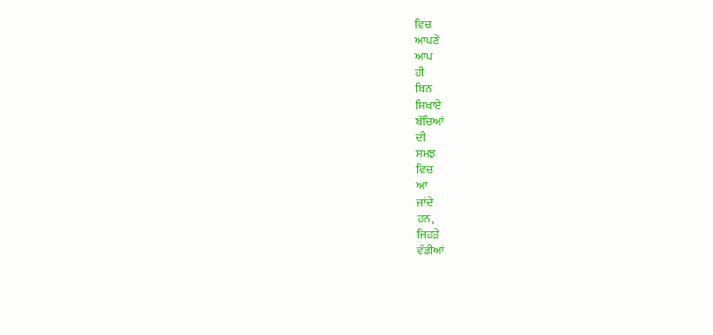ਵਿਚ
ਆਪਣੇ
ਆਪ
ਹੀ
ਬਿਨ
ਸਿਖਾਏ
ਬੱਚਿਆਂ
ਦੀ
ਸਮਝ
ਵਿਚ
ਆ
ਜਾਂਦੇ
ਹਨ,
ਜਿਹੜੇ
ਵੱਡੀਆਂ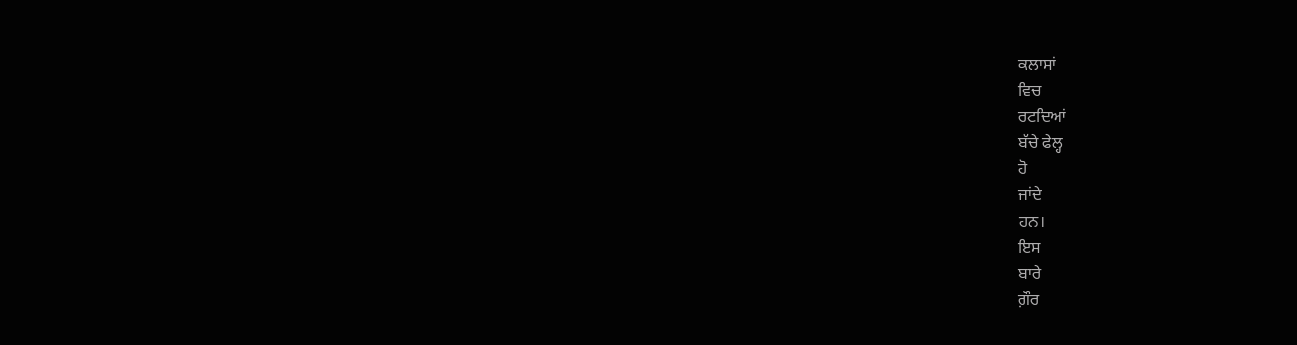ਕਲਾਸਾਂ
ਵਿਚ
ਰਟਦਿਆਂ
ਬੱਚੇ ਫੇਲ੍ਹ
ਹੋ
ਜਾਂਦੇ
ਹਨ।
ਇਸ
ਬਾਰੇ
ਗ਼ੌਰ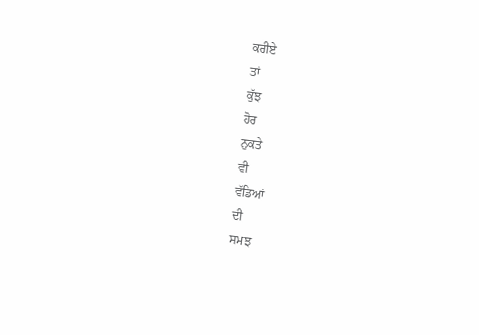ਕਰੀਏ
ਤਾਂ
ਕੁੱਝ
ਹੋਰ
ਨੁਕਤੇ
ਵੀ
ਵੱਡਿਆਂ
ਦੀ
ਸਮਝ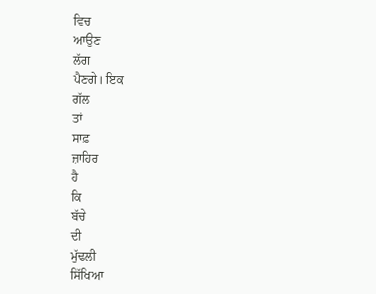ਵਿਚ
ਆਉਣ
ਲੱਗ
ਪੈਣਗੇ। ਇਕ
ਗੱਲ
ਤਾਂ
ਸਾਫ਼
ਜ਼ਾਹਿਰ
ਹੈ
ਕਿ
ਬੱਚੇ
ਦੀ
ਮੁੱਢਲੀ
ਸਿੱਖਿਆ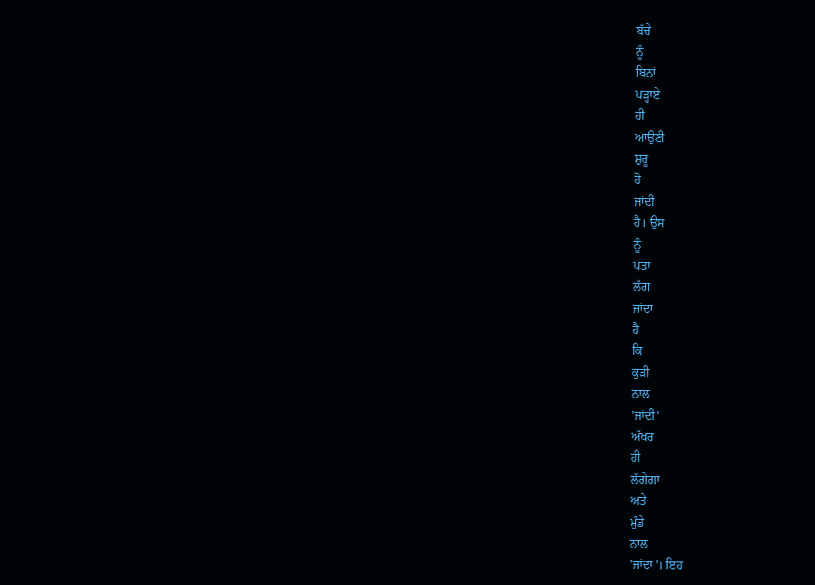ਬੱਚੇ
ਨੂੰ
ਬਿਨਾਂ
ਪੜ੍ਹਾਏ
ਹੀ
ਆਉਣੀ
ਸ਼ੁਰੂ
ਹੋ
ਜਾਂਦੀ
ਹੈ। ਉਸ
ਨੂੰ
ਪਤਾ
ਲੱਗ
ਜਾਂਦਾ
ਹੈ
ਕਿ
ਕੁੜੀ
ਨਾਲ
'ਜਾਂਦੀ'
ਅੱਖਰ
ਹੀ
ਲੱਗੇਗਾ
ਅਤੇ
ਮੁੰਡੇ
ਨਾਲ
'ਜਾਂਦਾ'। ਇਹ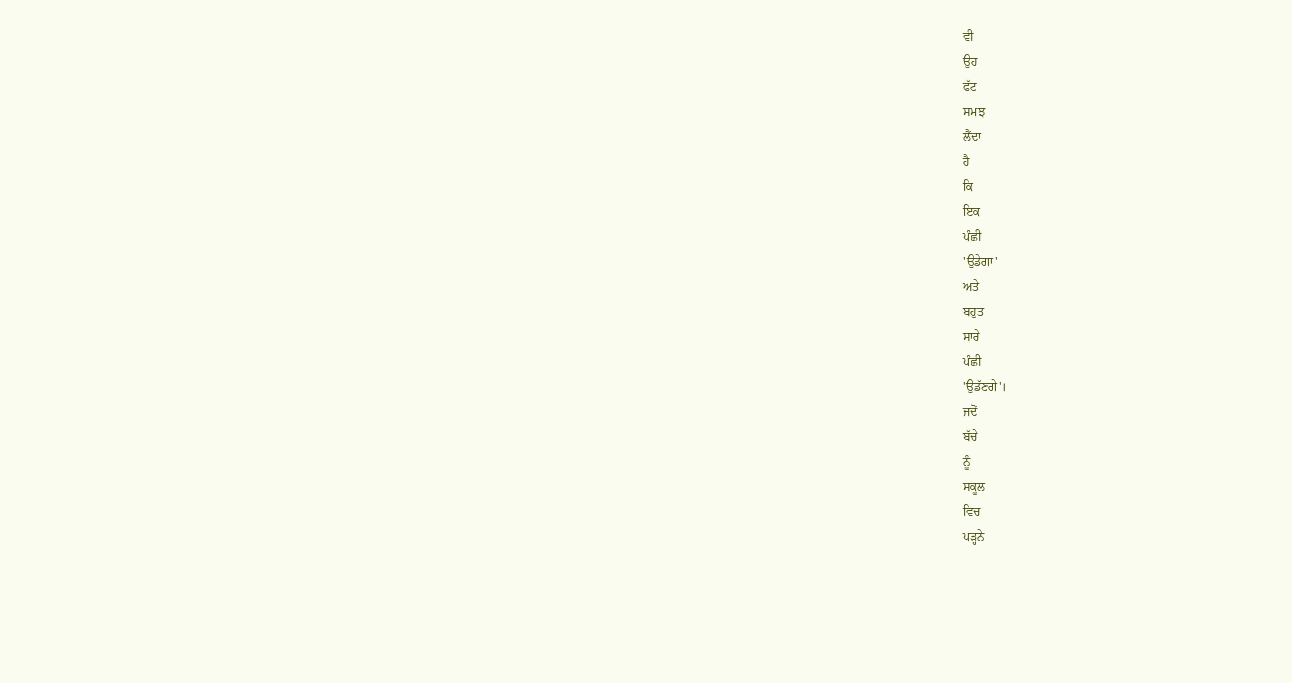ਵੀ
ਉਹ
ਫੱਟ
ਸਮਝ
ਲੈਂਦਾ
ਹੈ
ਕਿ
ਇਕ
ਪੰਛੀ
'ਉਡੇਗਾ'
ਅਤੇ
ਬਹੁਤ
ਸਾਰੇ
ਪੰਛੀ
'ਉਡੱਣਗੇ'।
ਜਦੋਂ
ਬੱਚੇ
ਨੂੰ
ਸਕੂਲ
ਵਿਚ
ਪੜ੍ਹਨੇ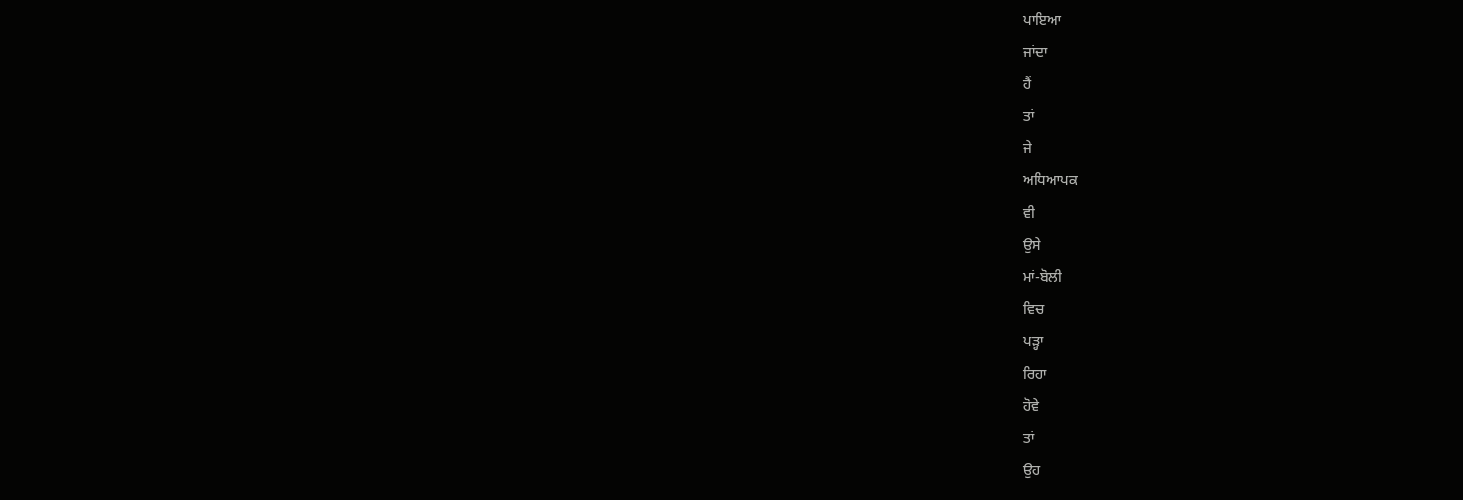ਪਾਇਆ
ਜਾਂਦਾ
ਹੈਂ
ਤਾਂ
ਜੇ
ਅਧਿਆਪਕ
ਵੀ
ਉਸੇ
ਮਾਂ-ਬੋਲੀ
ਵਿਚ
ਪੜ੍ਹਾ
ਰਿਹਾ
ਹੋਵੇ
ਤਾਂ
ਉਹ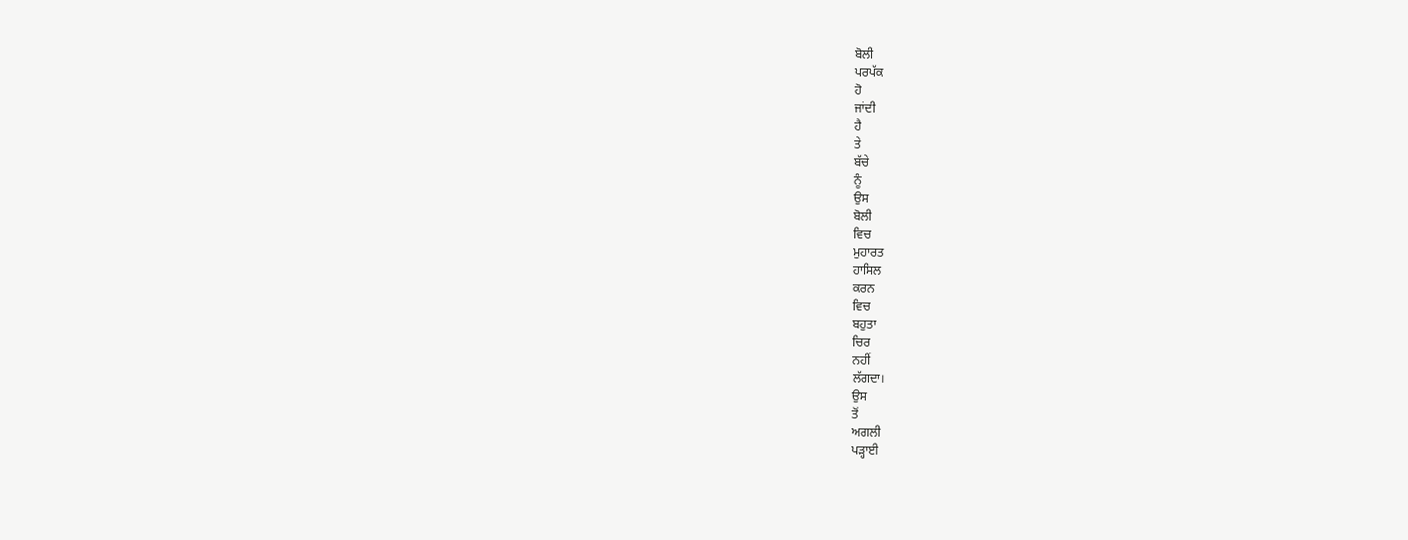ਬੋਲੀ
ਪਰਪੱਕ
ਹੋ
ਜਾਂਦੀ
ਹੈ
ਤੇ
ਬੱਚੇ
ਨੂੰ
ਉਸ
ਬੋਲੀ
ਵਿਚ
ਮੁਹਾਰਤ
ਹਾਸਿਲ
ਕਰਨ
ਵਿਚ
ਬਹੁਤਾ
ਚਿਰ
ਨਹੀਂ
ਲੱਗਦਾ।
ਉਸ
ਤੋਂ
ਅਗਲੀ
ਪੜ੍ਹਾਈ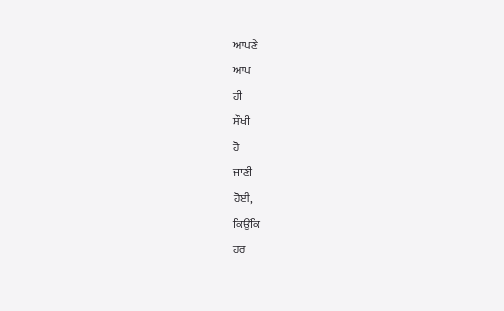ਆਪਣੇ
ਆਪ
ਹੀ
ਸੌਖੀ
ਹੋ
ਜਾਣੀ
ਹੋਈ,
ਕਿਉਂਕਿ
ਹਰ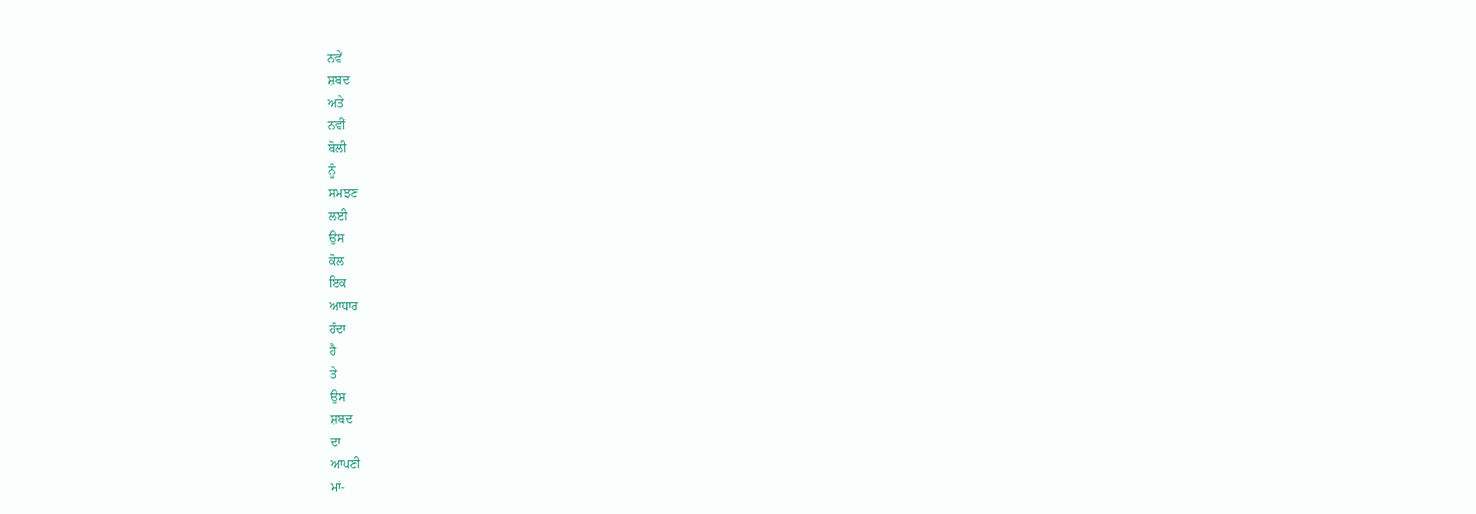ਨਵੇਂ
ਸ਼ਬਦ
ਅਤੇ
ਨਵੀਂ
ਬੋਲੀ
ਨੂੰ
ਸਮਝਣ
ਲਈ
ਉਸ
ਕੋਲ
ਇਕ
ਆਧਾਰ
ਹੰਦਾ
ਹੈ
ਤੇ
ਉਸ
ਸ਼ਬਦ
ਦਾ
ਆਪਣੀ
ਮਾਂ-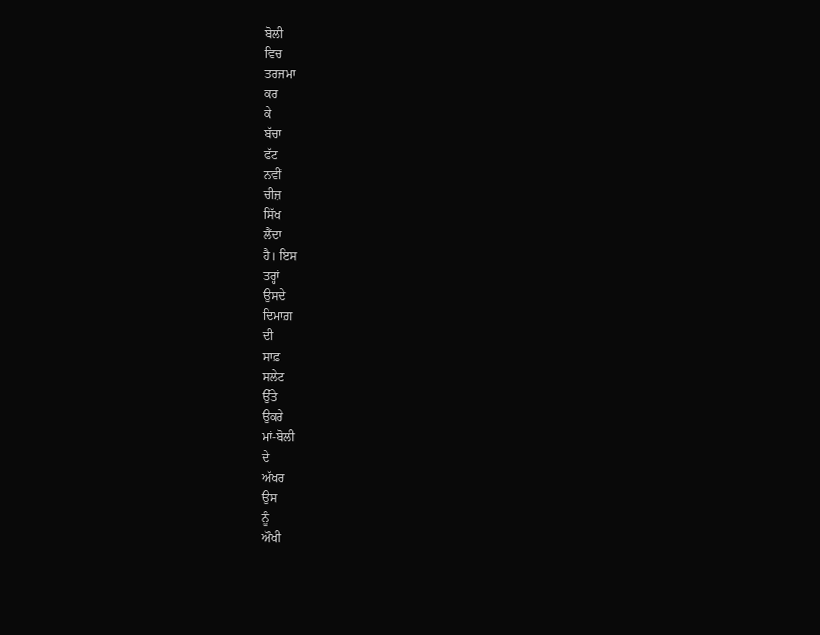ਬੋਲੀ
ਵਿਚ
ਤਰਜਮਾ
ਕਰ
ਕੇ
ਬੱਚਾ
ਫੱਟ
ਨਵੀਂ
ਚੀਜ਼
ਸਿੱਖ
ਲੈਂਦਾ
ਹੈ। ਇਸ
ਤਰ੍ਹਾਂ
ਉਸਦੇ
ਦਿਮਾਗ਼
ਦੀ
ਸਾਫ਼
ਸਲੇਟ
ਉੱਤੇ
ਉਕਰੇ
ਮਾਂ-ਬੋਲੀ
ਦੇ
ਅੱਖਰ
ਉਸ
ਨੂੰ
ਔਖੀ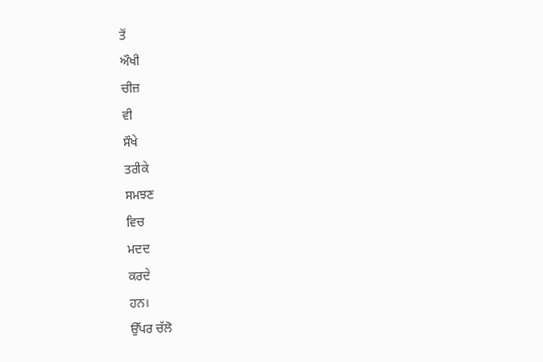ਤੋਂ
ਔਖੀ
ਚੀਜ਼
ਵੀ
ਸੌਖੇ
ਤਰੀਕੇ
ਸਮਝਣ
ਵਿਚ
ਮਦਦ
ਕਰਦੇ
ਹਨ।
ਉੱਪਰ ਚੱਲੋ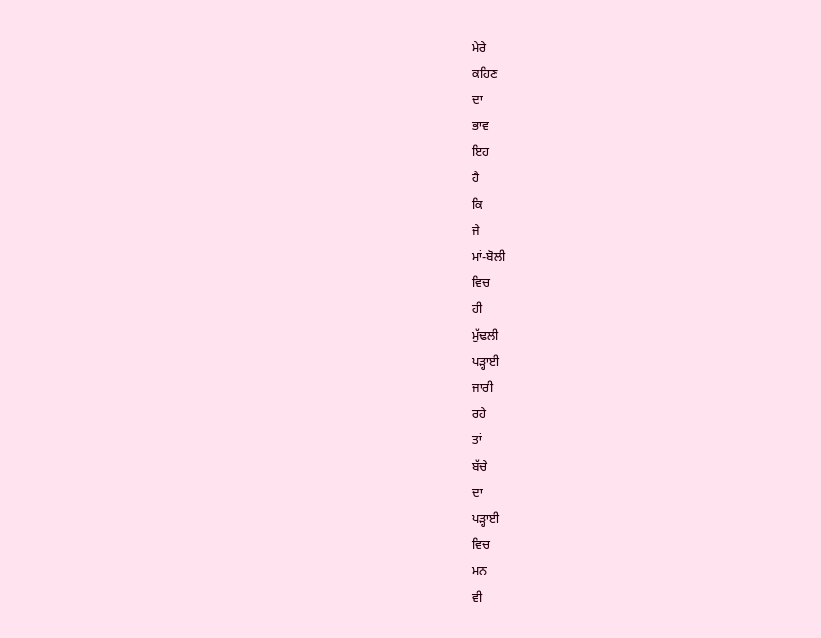ਮੇਰੇ
ਕਹਿਣ
ਦਾ
ਭਾਵ
ਇਹ
ਹੈ
ਕਿ
ਜੇ
ਮਾਂ-ਬੋਲੀ
ਵਿਚ
ਹੀ
ਮੁੱਢਲੀ
ਪੜ੍ਹਾਈ
ਜਾਰੀ
ਰਹੇ
ਤਾਂ
ਬੱਚੇ
ਦਾ
ਪੜ੍ਹਾਈ
ਵਿਚ
ਮਨ
ਵੀ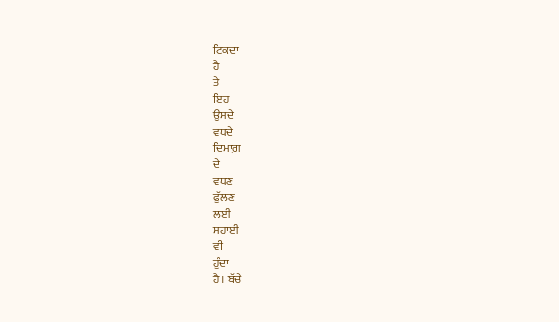ਟਿਕਦਾ
ਹੈ
ਤੇ
ਇਹ
ਉਸਦੇ
ਵਧਦੇ
ਦਿਮਾਗ਼
ਦੇ
ਵਧਣ
ਫੁੱਲਣ
ਲਈ
ਸਹਾਈ
ਵੀ
ਹੁੰਦਾ
ਹੈ। ਬੱਚੇ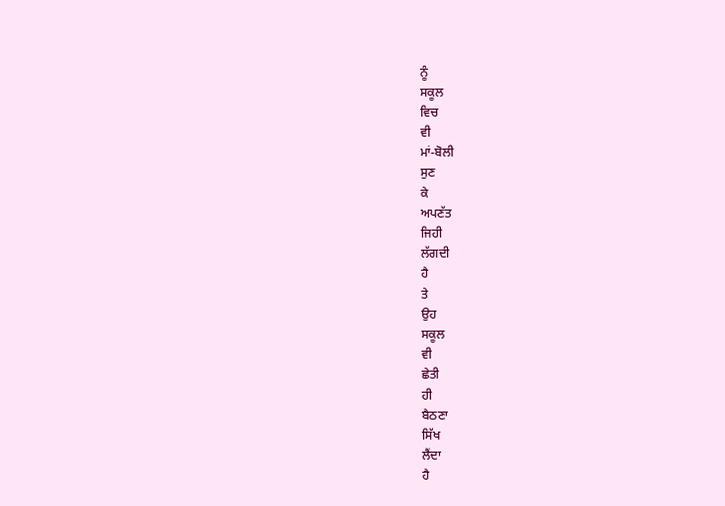ਨੂੰ
ਸਕੂਲ
ਵਿਚ
ਵੀ
ਮਾਂ-ਬੋਲੀ
ਸੁਣ
ਕੇ
ਅਪਣੱਤ
ਜਿਹੀ
ਲੱਗਦੀ
ਹੈ
ਤੇ
ਉਹ
ਸਕੂਲ
ਵੀ
ਛੇਤੀ
ਹੀ
ਬੈਠਣਾ
ਸਿੱਖ
ਲੈਂਦਾ
ਹੈ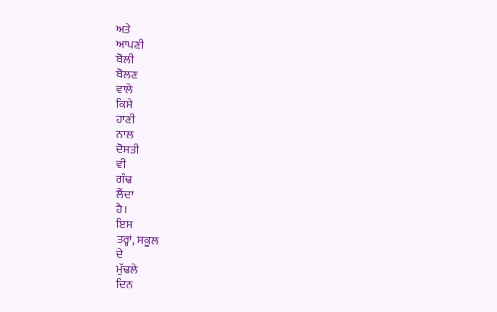ਅਤੇ
ਆਪਣੀ
ਬੋਲੀ
ਬੋਲਣ
ਵਾਲੇ
ਕਿਸੇ
ਹਾਣੀ
ਨਾਲ
ਦੋਸਤੀ
ਵੀ
ਗੰਢ
ਲੈਂਦਾ
ਹੈ।
ਇਸ
ਤਰ੍ਹਾਂ, ਸਕੂਲ
ਦੇ
ਮੁੱਢਲੇ
ਦਿਨ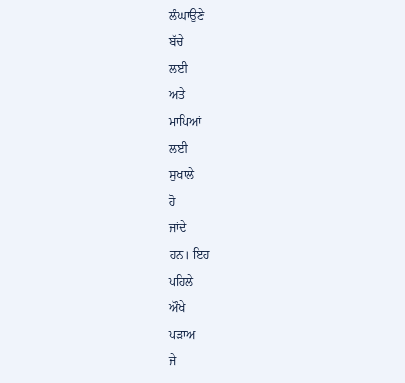ਲੰਘਾਉਣੇ
ਬੱਚੇ
ਲਈ
ਅਤੇ
ਮਾਪਿਆਂ
ਲਈ
ਸੁਖਾਲੇ
ਹੋ
ਜਾਂਦੇ
ਹਨ। ਇਹ
ਪਹਿਲੇ
ਔਖੇ
ਪੜਾਅ
ਜੇ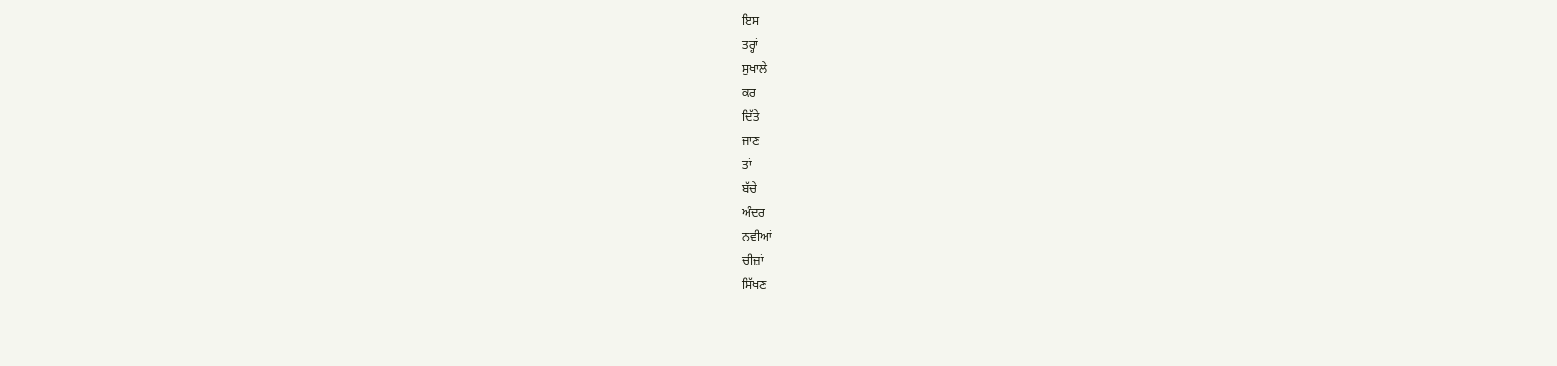ਇਸ
ਤਰ੍ਹਾਂ
ਸੁਖਾਲੇ
ਕਰ
ਦਿੱਤੇ
ਜਾਣ
ਤਾਂ
ਬੱਚੇ
ਅੰਦਰ
ਨਵੀਆਂ
ਚੀਜ਼ਾਂ
ਸਿੱਖਣ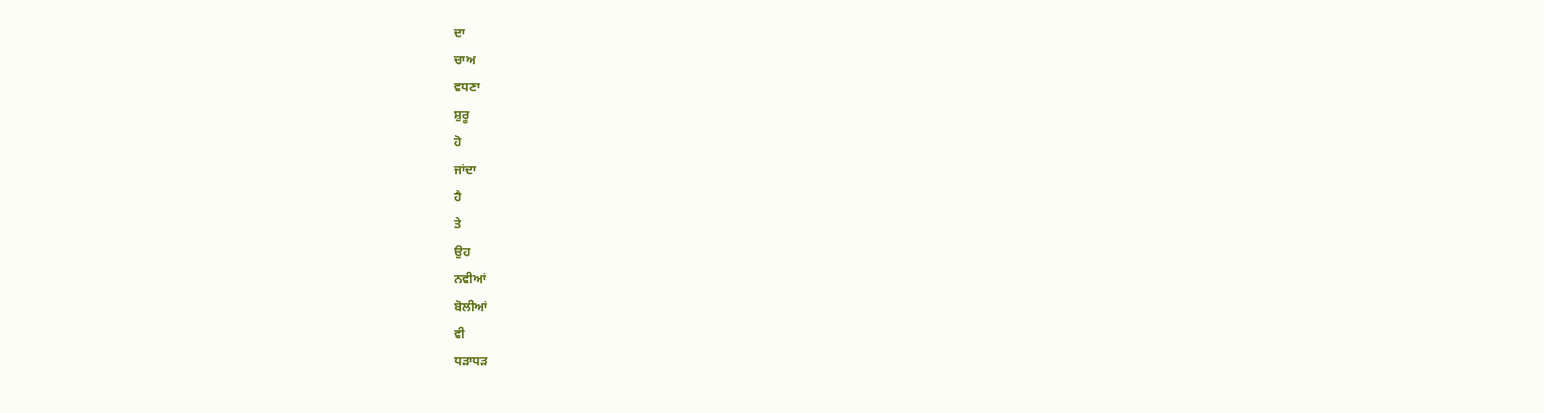ਦਾ
ਚਾਅ
ਵਧਣਾ
ਸ਼ੁਰੂ
ਹੋ
ਜਾਂਦਾ
ਹੈ
ਤੇ
ਉਹ
ਨਵੀਆਂ
ਬੋਲੀਆਂ
ਵੀ
ਧੜਾਧੜ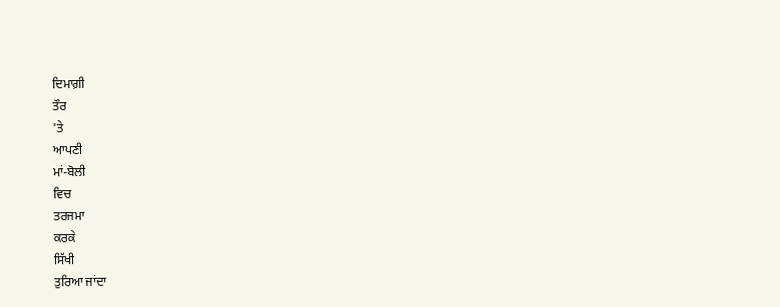ਦਿਮਾਗ਼ੀ
ਤੌਰ
'ਤੇ
ਆਪਣੀ
ਮਾਂ-ਬੋਲੀ
ਵਿਚ
ਤਰਜਮਾ
ਕਰਕੇ
ਸਿੱਖੀ
ਤੁਰਿਆ ਜਾਂਦਾ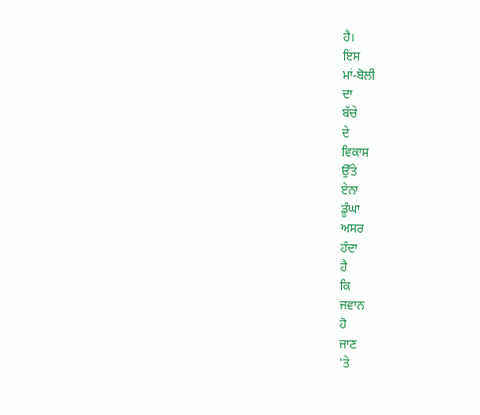ਹੈ।
ਇਸ
ਮਾਂ-ਬੋਲੀ
ਦਾ
ਬੱਚੇ
ਦੇ
ਵਿਕਾਸ
ਉੱਤੇ
ਏਨਾ
ਡੂੰਘਾ
ਅਸਰ
ਹੰਦਾ
ਹੈ
ਕਿ
ਜਵਾਨ
ਹੋ
ਜਾਣ
'ਤੇ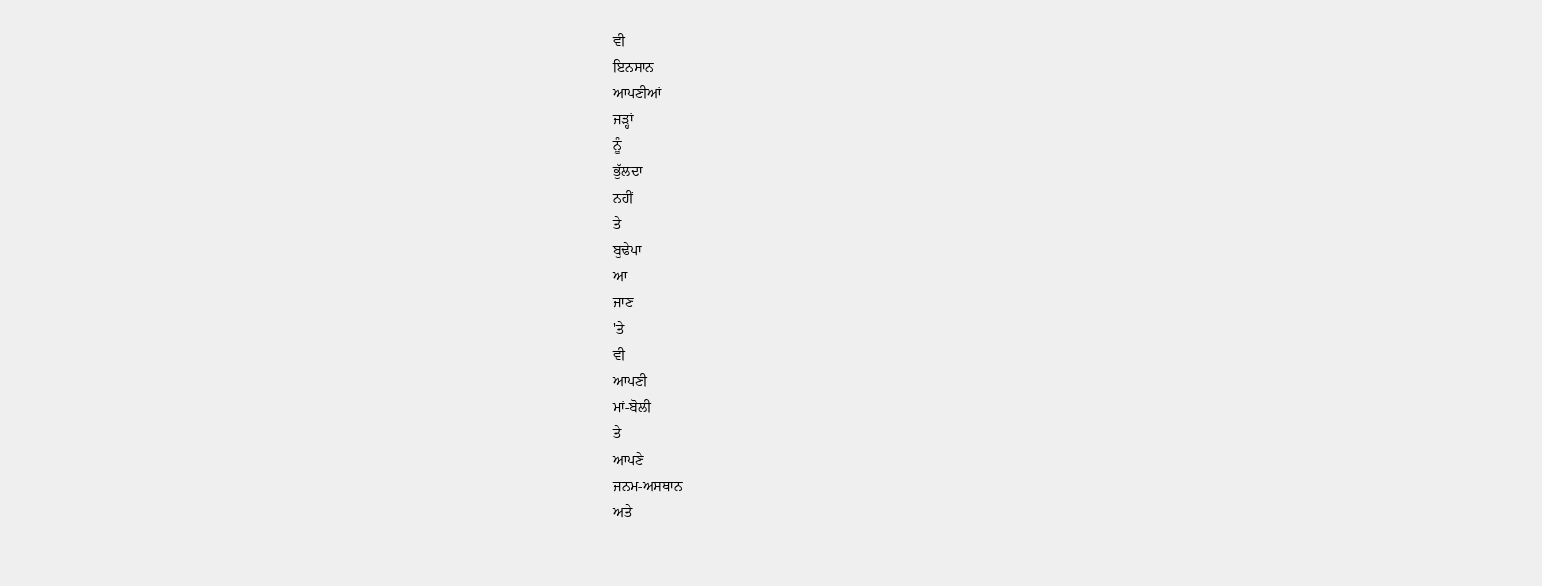ਵੀ
ਇਨਸਾਨ
ਆਪਣੀਆਂ
ਜੜ੍ਹਾਂ
ਨੂੰ
ਭੁੱਲਦਾ
ਨਹੀਂ
ਤੇ
ਬੁਢੇਪਾ
ਆ
ਜਾਣ
'ਤੇ
ਵੀ
ਆਪਣੀ
ਮਾਂ-ਬੋਲੀ
ਤੇ
ਆਪਣੇ
ਜਨਮ-ਅਸਥਾਨ
ਅਤੇ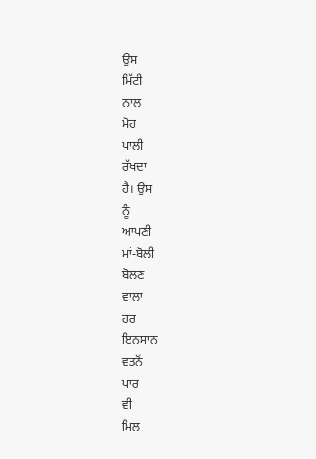ਉਸ
ਮਿੱਟੀ
ਨਾਲ
ਮੋਹ
ਪਾਲੀ
ਰੱਖਦਾ
ਹੈ। ਉਸ
ਨੂੰ
ਆਪਣੀ
ਮਾਂ-ਬੋਲੀ
ਬੋਲਣ
ਵਾਲਾ
ਹਰ
ਇਨਸਾਨ
ਵਤਨੋਂ
ਪਾਰ
ਵੀ
ਮਿਲ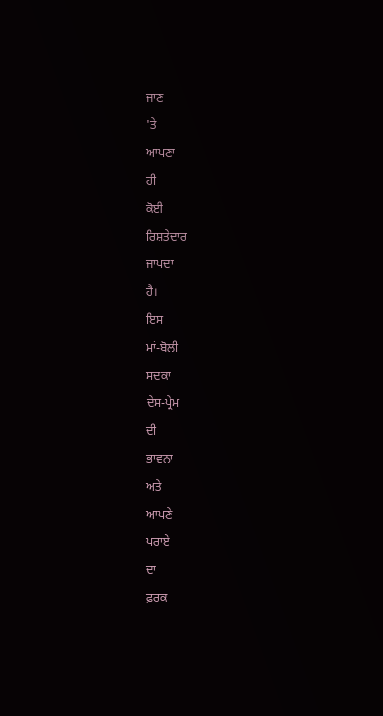ਜਾਣ
'ਤੇ
ਆਪਣਾ
ਹੀ
ਕੋਈ
ਰਿਸ਼ਤੇਦਾਰ
ਜਾਪਦਾ
ਹੈ।
ਇਸ
ਮਾਂ-ਬੋਲੀ
ਸਦਕਾ
ਦੇਸ-ਪ੍ਰੇਮ
ਦੀ
ਭਾਵਨਾ
ਅਤੇ
ਆਪਣੇ
ਪਰਾਏ
ਦਾ
ਫ਼ਰਕ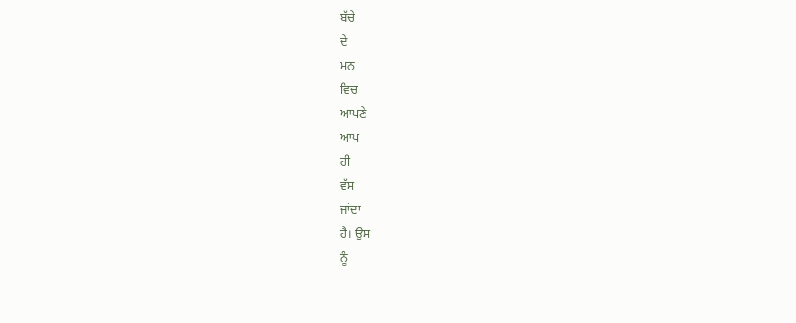ਬੱਚੇ
ਦੇ
ਮਨ
ਵਿਚ
ਆਪਣੇ
ਆਪ
ਹੀ
ਵੱਸ
ਜਾਂਦਾ
ਹੈ। ਉਸ
ਨੂੰ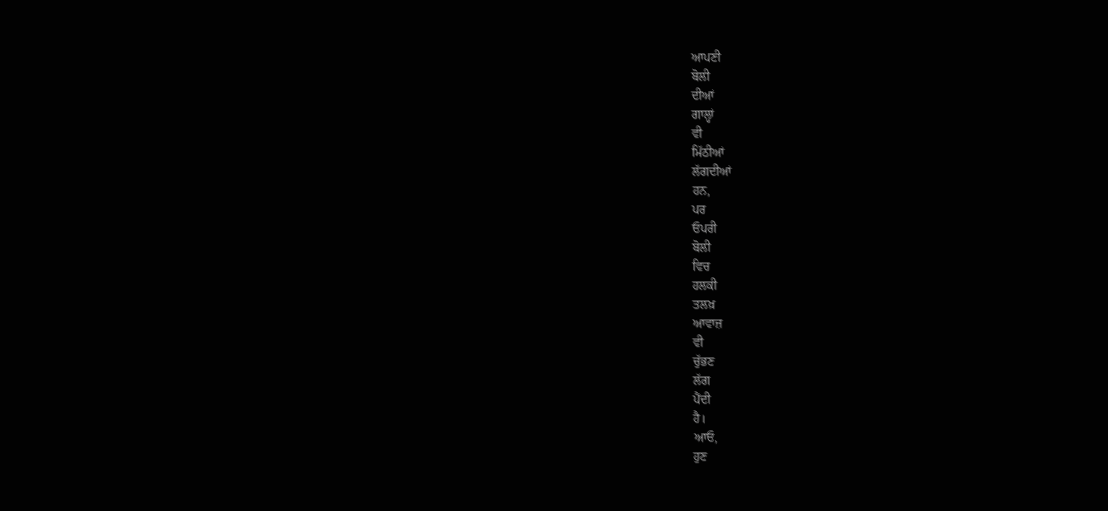ਆਪਣੀ
ਬੋਲੀ
ਦੀਆਂ
ਗਾਲ੍ਹਾਂ
ਵੀ
ਮਿੱਠੀਆਂ
ਲੱਗਦੀਆਂ
ਹਨ,
ਪਰ
ਓਪਰੀ
ਬੋਲੀ
ਵਿਚ
ਹਲਕੀ
ਤਲਖ਼
ਆਵਾਜ਼
ਵੀ
ਚੁੱਭਣ
ਲੱਗ
ਪੈਂਦੀ
ਹੈ।
ਆਓ,
ਹੁਣ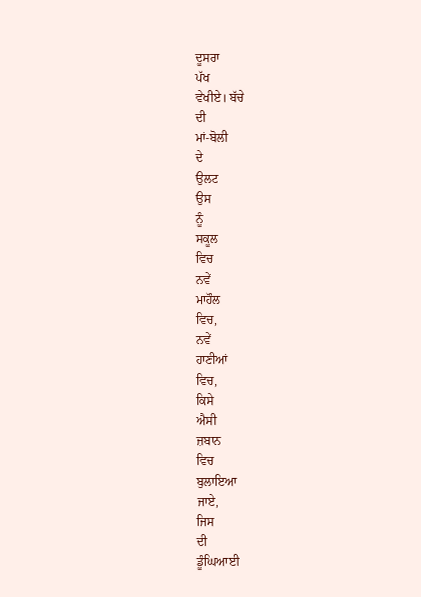ਦੂਸਰਾ
ਪੱਖ
ਵੇਖੀਏ। ਬੱਚੇ
ਦੀ
ਮਾਂ-ਬੋਲੀ
ਦੇ
ਉਲਟ
ਉਸ
ਨੂੰ
ਸਕੂਲ
ਵਿਚ
ਨਵੇਂ
ਮਾਹੌਲ
ਵਿਚ,
ਨਵੇਂ
ਹਾਣੀਆਂ
ਵਿਚ,
ਕਿਸੇ
ਐਸੀ
ਜ਼ਬਾਨ
ਵਿਚ
ਬੁਲਾਇਆ
ਜਾਏ,
ਜਿਸ
ਦੀ
ਡੂੰਘਿਆਈ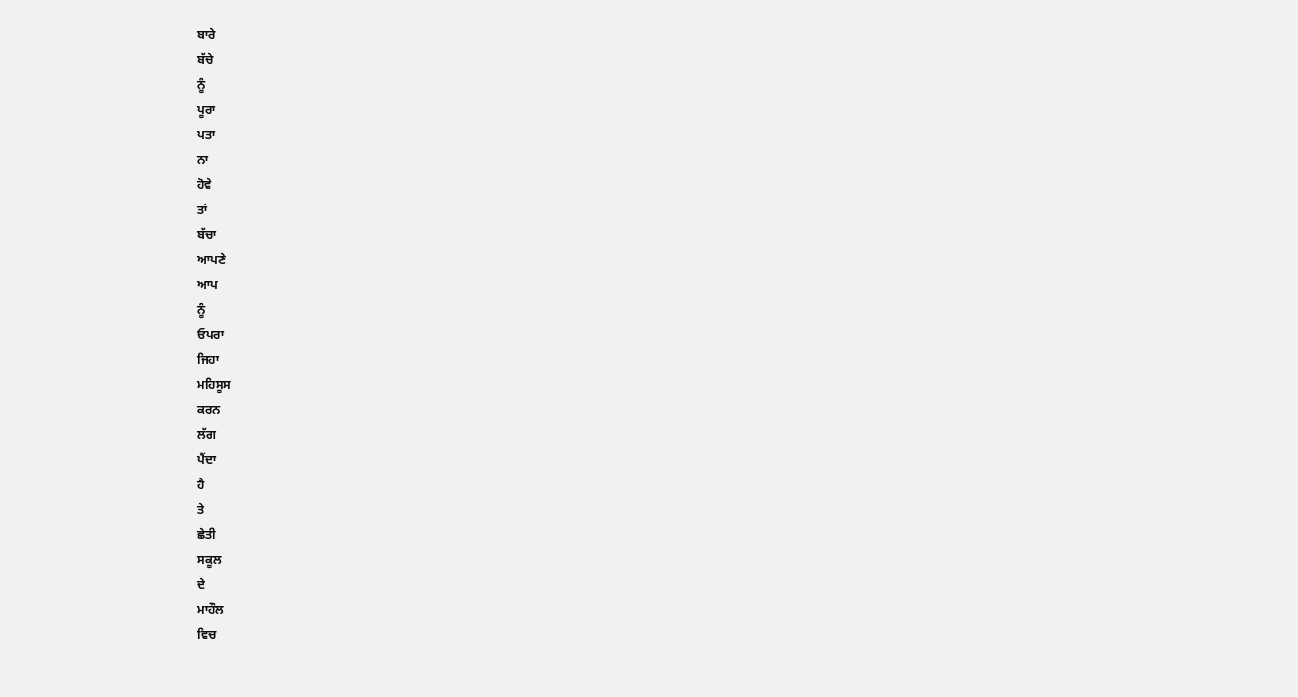ਬਾਰੇ
ਬੱਚੇ
ਨੂੰ
ਪੂਰਾ
ਪਤਾ
ਨਾ
ਹੋਵੇ
ਤਾਂ
ਬੱਚਾ
ਆਪਣੇ
ਆਪ
ਨੂੰ
ਓਪਰਾ
ਜਿਹਾ
ਮਹਿਸੂਸ
ਕਰਨ
ਲੱਗ
ਪੈਂਦਾ
ਹੈ
ਤੇ
ਛੇਤੀ
ਸਕੂਲ
ਦੇ
ਮਾਹੌਲ
ਵਿਚ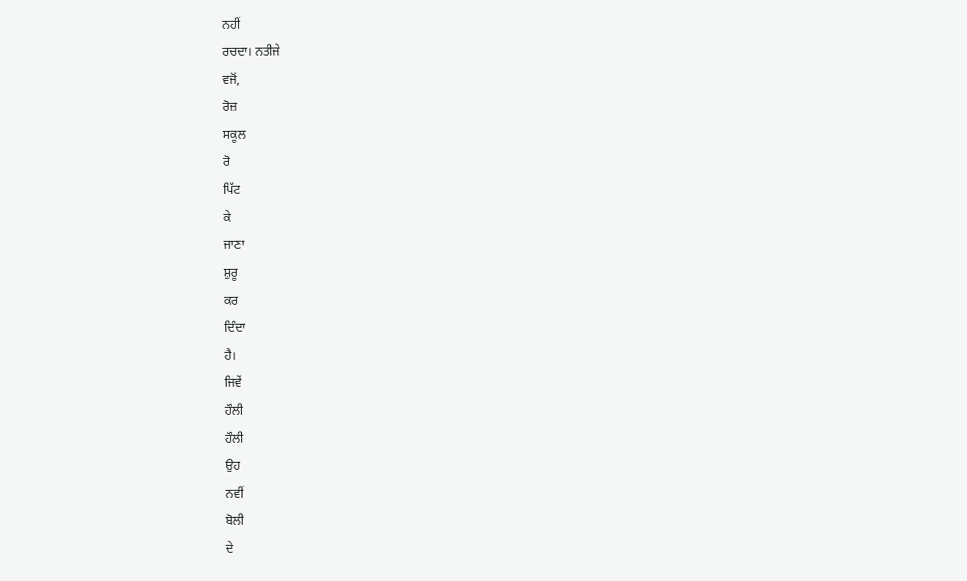ਨਹੀਂ
ਰਚਦਾ। ਨਤੀਜੇ
ਵਜੋਂ,
ਰੋਜ਼
ਸਕੂਲ
ਰੋ
ਪਿੱਟ
ਕੇ
ਜਾਣਾ
ਸ਼ੁਰੂ
ਕਰ
ਦਿੰਦਾ
ਹੈ।
ਜਿਵੇਂ
ਹੌਲੀ
ਹੌਲੀ
ਉਹ
ਨਵੀਂ
ਬੋਲੀ
ਦੇ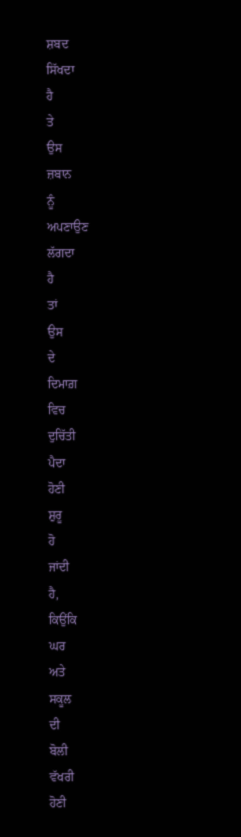ਸ਼ਬਦ
ਸਿੱਖਦਾ
ਹੈ
ਤੇ
ਉਸ
ਜ਼ਬਾਨ
ਨੂੰ
ਅਪਣਾਉਣ
ਲੱਗਦਾ
ਹੈ
ਤਾਂ
ਉਸ
ਦੇ
ਦਿਮਾਗ਼
ਵਿਚ
ਦੁਚਿੱਤੀ
ਪੈਦਾ
ਹੋਣੀ
ਸ਼ੁਰੂ
ਹੋ
ਜਾਂਦੀ
ਹੈ,
ਕਿਉਂਕਿ
ਘਰ
ਅਤੇ
ਸਕੂਲ
ਦੀ
ਬੋਲੀ
ਵੱਖਰੀ
ਹੋਣੀ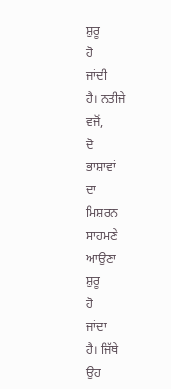ਸ਼ੁਰੂ
ਹੋ
ਜਾਂਦੀ
ਹੈ। ਨਤੀਜੇ
ਵਜੋਂ,
ਦੋ
ਭਾਸ਼ਾਵਾਂ
ਦਾ
ਮਿਸ਼ਰਨ
ਸਾਹਮਣੇ
ਆਉਣਾ
ਸ਼ੁਰੂ
ਹੋ
ਜਾਂਦਾ
ਹੈ। ਜਿੱਥੇ
ਉਹ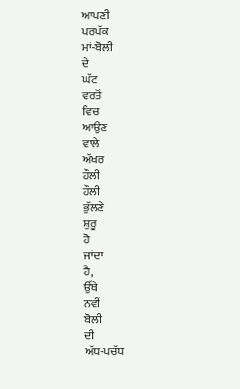ਆਪਣੀ
ਪਰਪੱਕ
ਮਾਂ-ਬੋਲੀ
ਦੇ
ਘੱਟ
ਵਰਤੋਂ
ਵਿਚ
ਆਉਣ
ਵਾਲੇ
ਅੱਖਰ
ਹੌਲੀ
ਹੌਲੀ
ਭੁੱਲਣੇ
ਸ਼ੁਰੂ
ਹੋ
ਜਾਂਦਾ
ਹੈ,
ਉੱਥੇ
ਨਵੀਂ
ਬੋਲੀ
ਦੀ
ਅੱਧ-ਪਚੱਧ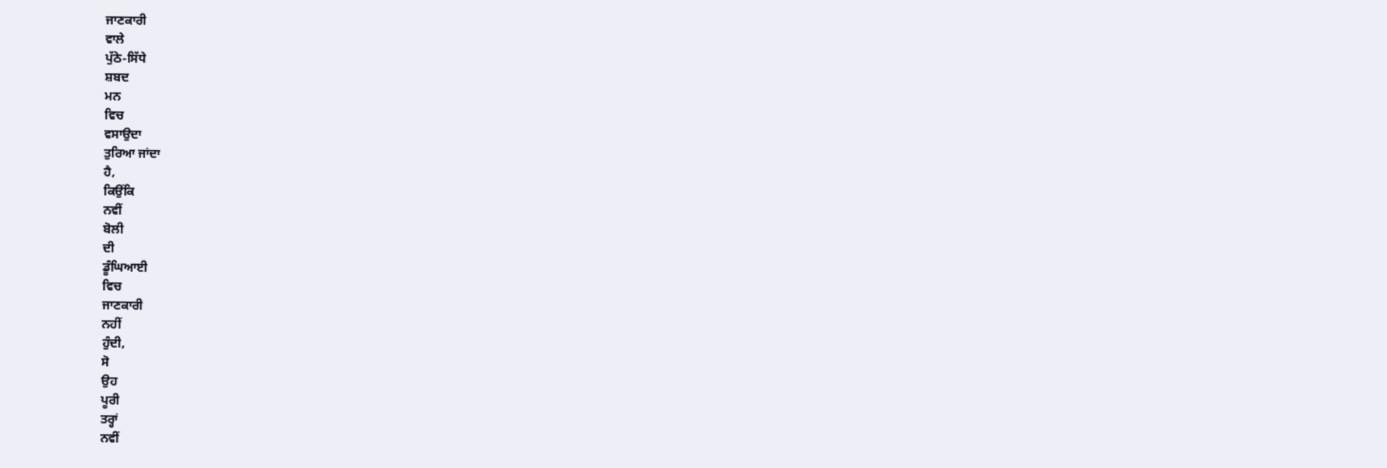ਜਾਣਕਾਰੀ
ਵਾਲੇ
ਪੁੱਠੇ-ਸਿੱਧੇ
ਸ਼ਬਦ
ਮਨ
ਵਿਚ
ਵਸਾਉਦਾ
ਤੁਰਿਆ ਜਾਂਦਾ
ਹੈ,
ਕਿਉਂਕਿ
ਨਵੀਂ
ਬੋਲੀ
ਦੀ
ਡੂੰਘਿਆਈ
ਵਿਚ
ਜਾਣਕਾਰੀ
ਨਹੀਂ
ਹੁੰਦੀ,
ਸੋ
ਉਹ
ਪੂਰੀ
ਤਰ੍ਹਾਂ
ਨਵੀਂ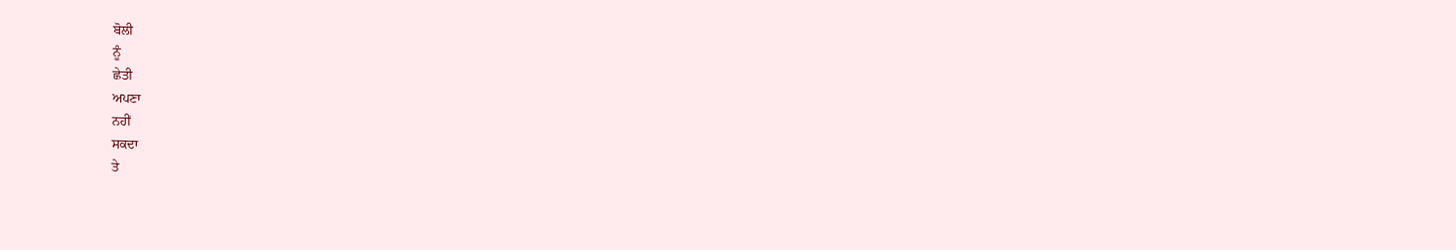ਬੋਲੀ
ਨੂੰ
ਛੇਤੀ
ਅਪਣਾ
ਨਹੀਂ
ਸਕਦਾ
ਤੇ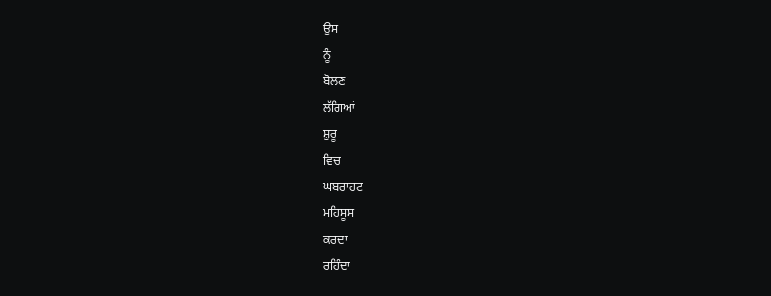ਉਸ
ਨੂੰ
ਬੋਲਣ
ਲੱਗਿਆਂ
ਸ਼ੁਰੂ
ਵਿਚ
ਘਬਰਾਹਟ
ਮਹਿਸੂਸ
ਕਰਦਾ
ਰਹਿੰਦਾ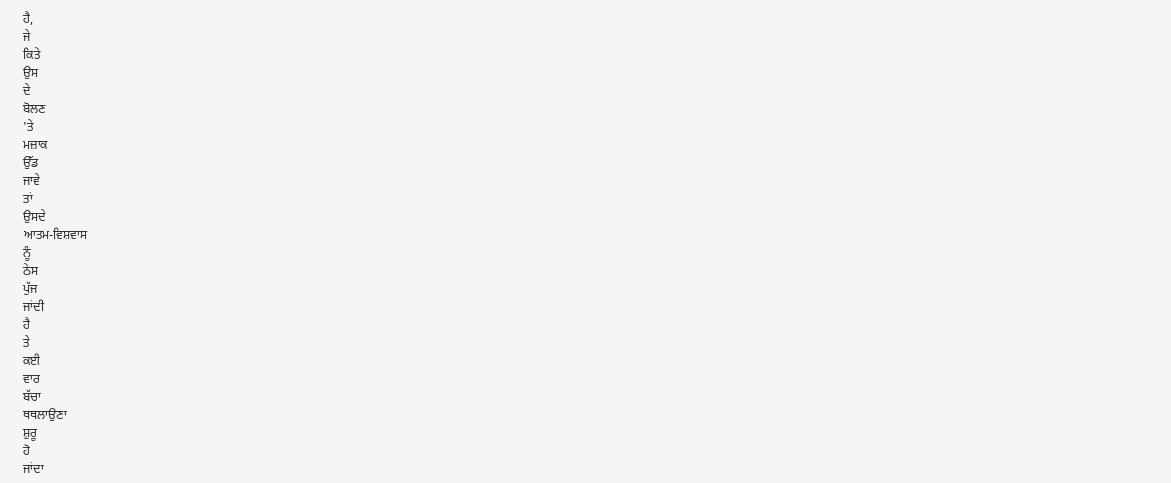ਹੈ,
ਜੇ
ਕਿਤੇ
ਉਸ
ਦੇ
ਬੋਲਣ
'ਤੇ
ਮਜ਼ਾਕ
ਉੱਡ
ਜਾਵੇ
ਤਾਂ
ਉਸਦੇ
ਆਤਮ-ਵਿਸ਼ਵਾਸ
ਨੂੰ
ਠੇਸ
ਪੁੱਜ
ਜਾਂਦੀ
ਹੈ
ਤੇ
ਕਈ
ਵਾਰ
ਬੱਚਾ
ਥਥਲਾਉਣਾ
ਸ਼ੁਰੂ
ਹੋ
ਜਾਂਦਾ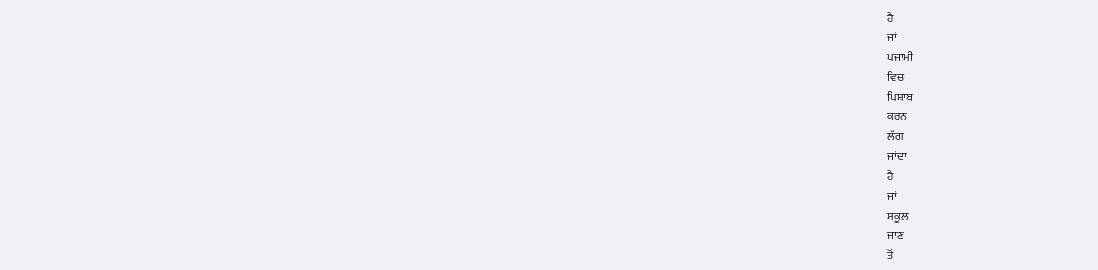ਹੈ
ਜਾਂ
ਪਜਾਮੀ
ਵਿਚ
ਪਿਸ਼ਾਬ
ਕਰਨ
ਲੱਗ
ਜਾਂਦਾ
ਹੈ
ਜਾਂ
ਸਕੂਲ
ਜਾਣ
ਤੋਂ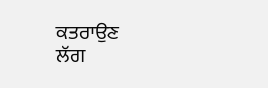ਕਤਰਾਉਣ
ਲੱਗ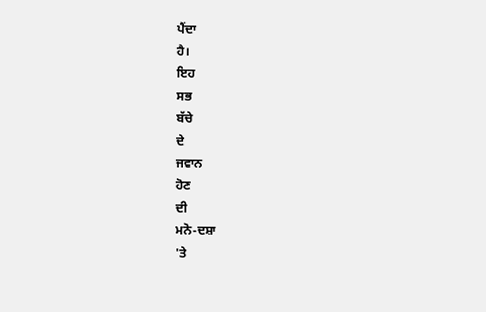ਪੈਂਦਾ
ਹੈ।
ਇਹ
ਸਭ
ਬੱਚੇ
ਦੇ
ਜਵਾਨ
ਹੋਣ
ਦੀ
ਮਨੋ-ਦਸ਼ਾ
'ਤੇ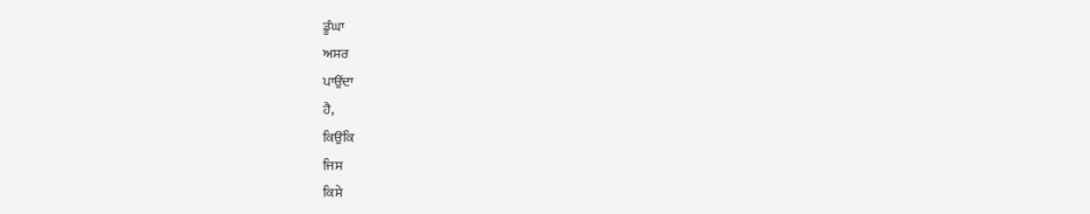ਡੂੰਘਾ
ਅਸਰ
ਪਾਉਂਦਾ
ਹੈ,
ਕਿਉਂਕਿ
ਜਿਸ
ਕਿਸੇ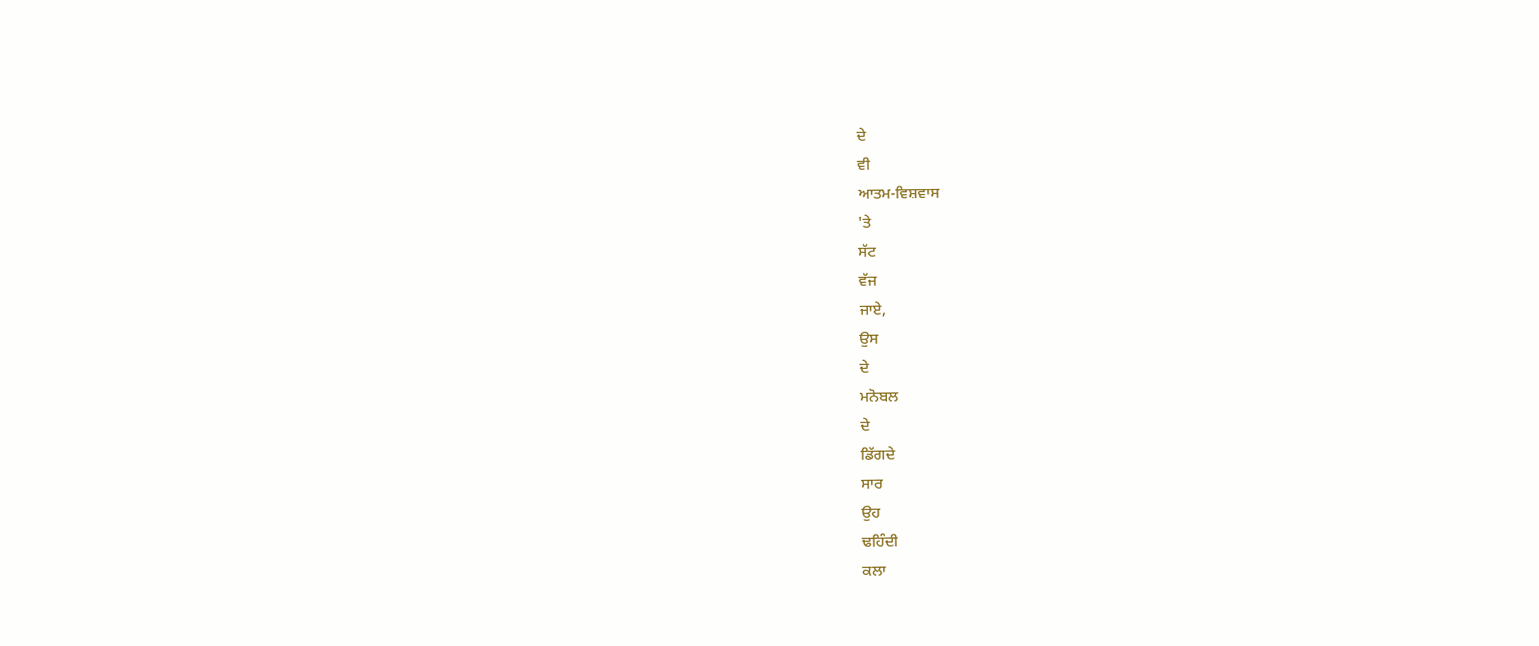ਦੇ
ਵੀ
ਆਤਮ-ਵਿਸ਼ਵਾਸ
'ਤੇ
ਸੱਟ
ਵੱਜ
ਜਾਏ,
ਉਸ
ਦੇ
ਮਨੋਬਲ
ਦੇ
ਡਿੱਗਦੇ
ਸਾਰ
ਉਹ
ਢਹਿੰਦੀ
ਕਲਾ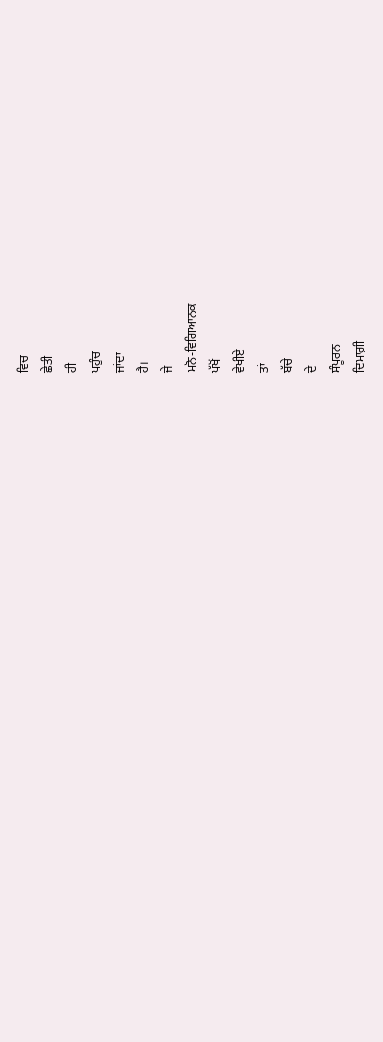ਵਿਚ
ਛੇਤੀ
ਹੀ
ਪਹੁੰਚ
ਜਾਂਦਾ
ਹੈ।
ਜੇ
ਮਨੋ-ਵਿਗਿਆਨਕ
ਪੱਖੋਂ
ਵੇਖੀਏ
ਤਾਂ
ਬੱਚੇ
ਦੇ
ਸੰਪੂਰਨ
ਦਿਮਾਗ਼ੀ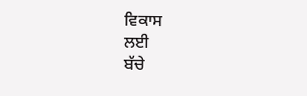ਵਿਕਾਸ
ਲਈ
ਬੱਚੇ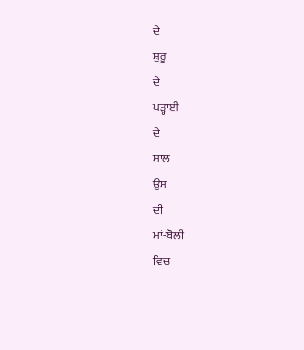ਦੇ
ਸ਼ੁਰੂ
ਦੇ
ਪੜ੍ਹਾਈ
ਦੇ
ਸਾਲ
ਉਸ
ਦੀ
ਮਾਂ-ਬੋਲੀ
ਵਿਚ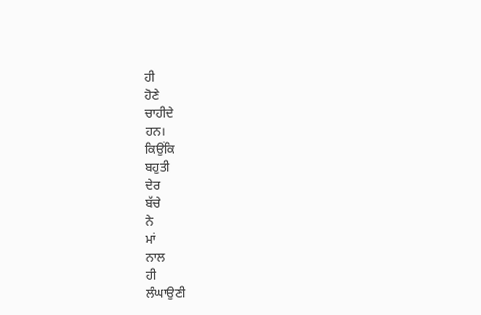ਹੀ
ਹੋਣੇ
ਚਾਹੀਦੇ
ਹਨ।
ਕਿਉਂਕਿ
ਬਹੁਤੀ
ਦੇਰ
ਬੱਚੇ
ਨੇ
ਮਾਂ
ਨਾਲ
ਹੀ
ਲੰਘਾਉਣੀ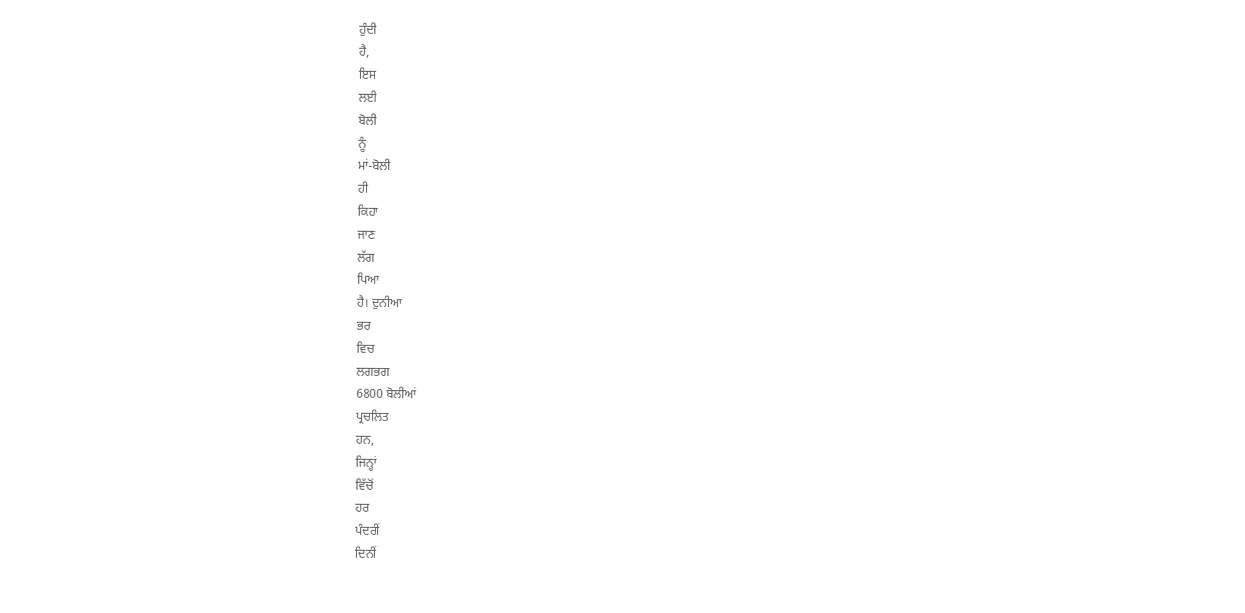ਹੁੰਦੀ
ਹੈ,
ਇਸ
ਲਈ
ਬੋਲੀ
ਨੂੰ
ਮਾਂ-ਬੋਲੀ
ਹੀ
ਕਿਹਾ
ਜਾਣ
ਲੱਗ
ਪਿਆ
ਹੈ। ਦੁਨੀਆ
ਭਰ
ਵਿਚ
ਲਗਭਗ
6800 ਬੋਲੀਆਂ
ਪ੍ਰਚਲਿਤ
ਹਨ,
ਜਿਨ੍ਹਾਂ
ਵਿੱਚੋਂ
ਹਰ
ਪੰਦਰੀਂ
ਦਿਨੀਂ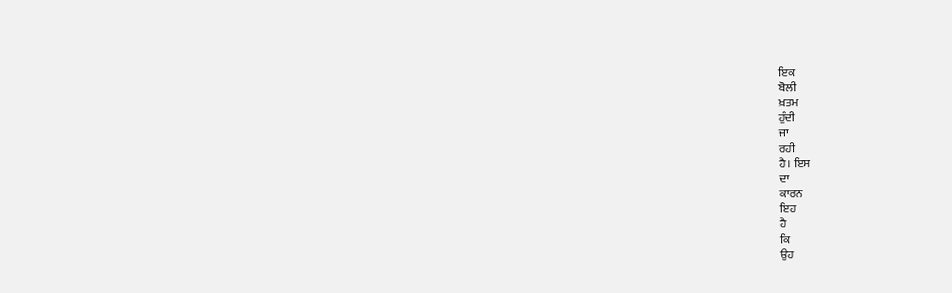ਇਕ
ਬੋਲੀ
ਖ਼ਤਮ
ਹੁੰਦੀ
ਜਾ
ਰਹੀ
ਹੈ। ਇਸ
ਦਾ
ਕਾਰਨ
ਇਹ
ਹੈ
ਕਿ
ਉਹ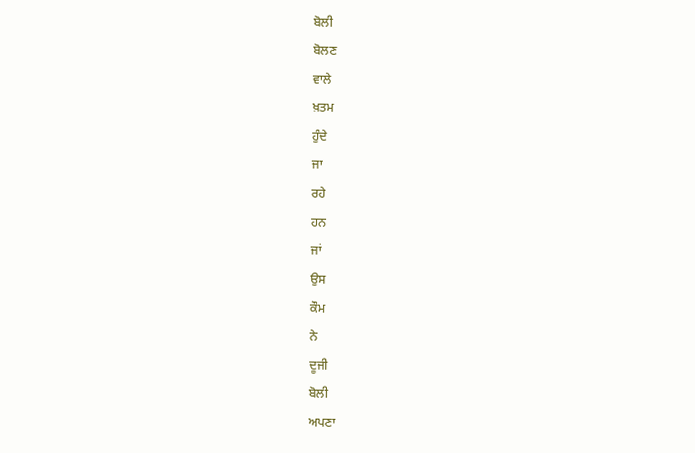ਬੋਲੀ
ਬੋਲਣ
ਵਾਲੇ
ਖ਼ਤਮ
ਹੁੰਦੇ
ਜਾ
ਰਹੇ
ਹਨ
ਜਾਂ
ਉਸ
ਕੌਮ
ਨੇ
ਦੂਜੀ
ਬੋਲੀ
ਅਪਣਾ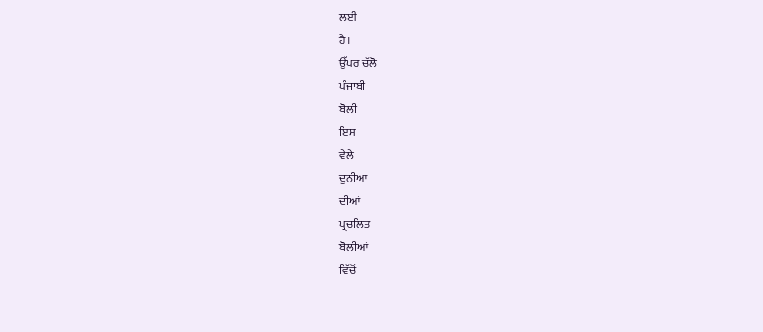ਲਈ
ਹੈ।
ਉੱਪਰ ਚੱਲੋ
ਪੰਜਾਬੀ
ਬੋਲੀ
ਇਸ
ਵੇਲੇ
ਦੁਨੀਆ
ਦੀਆਂ
ਪ੍ਰਚਲਿਤ
ਬੋਲੀਆਂ
ਵਿੱਚੋਂ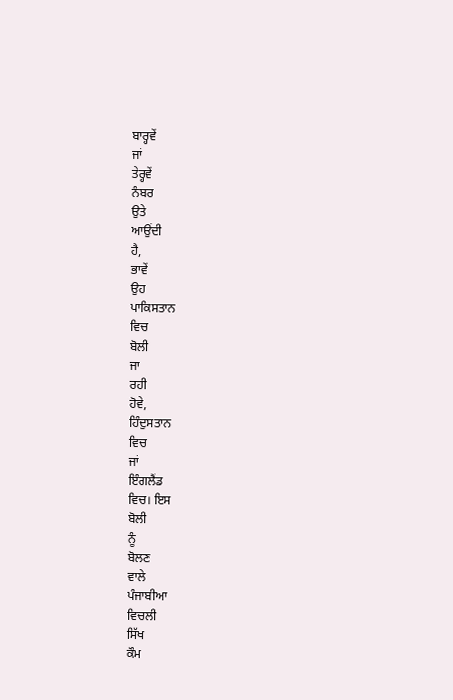ਬਾਰ੍ਹਵੇਂ
ਜਾਂ
ਤੇਰ੍ਹਵੇਂ
ਨੰਬਰ
ਉਤੇ
ਆਉਂਦੀ
ਹੈ,
ਭਾਵੇਂ
ਉਹ
ਪਾਕਿਸਤਾਨ
ਵਿਚ
ਬੋਲੀ
ਜਾ
ਰਹੀ
ਹੋਵੇ,
ਹਿੰਦੁਸਤਾਨ
ਵਿਚ
ਜਾਂ
ਇੰਗਲੈਂਡ
ਵਿਚ। ਇਸ
ਬੋਲੀ
ਨੂੰ
ਬੋਲਣ
ਵਾਲੇ
ਪੰਜਾਬੀਆ
ਵਿਚਲੀ
ਸਿੱਖ
ਕੌਮ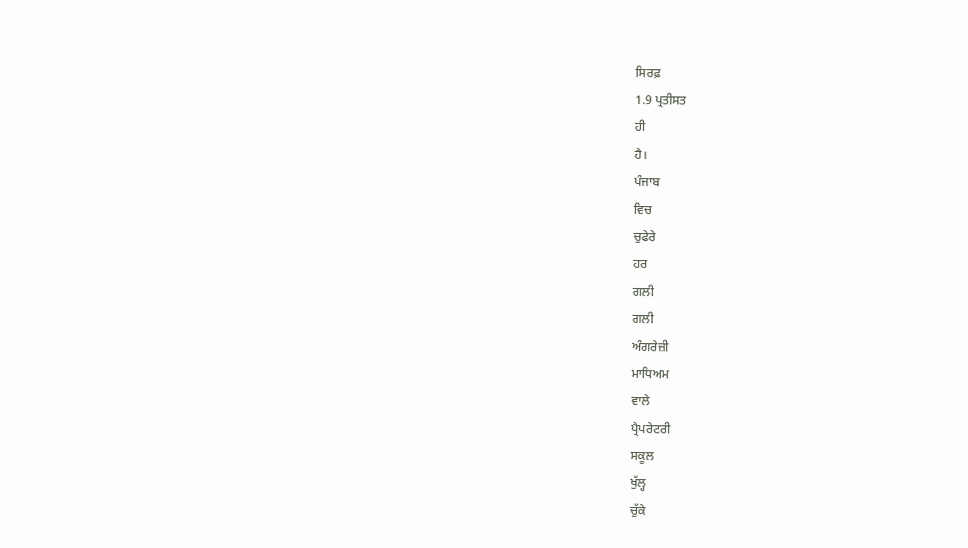ਸਿਰਫ਼
1.9 ਪ੍ਰਤੀਸਤ
ਹੀ
ਹੈ।
ਪੰਜਾਬ
ਵਿਚ
ਚੁਫੇਰੇ
ਹਰ
ਗਲੀ
ਗਲੀ
ਅੰਗਰੇਜ਼ੀ
ਮਾਧਿਅਮ
ਵਾਲੇ
ਪ੍ਰੈਪਰੇਟਰੀ
ਸਕੂਲ
ਖੁੱਲ੍ਹ
ਚੁੱਕੇ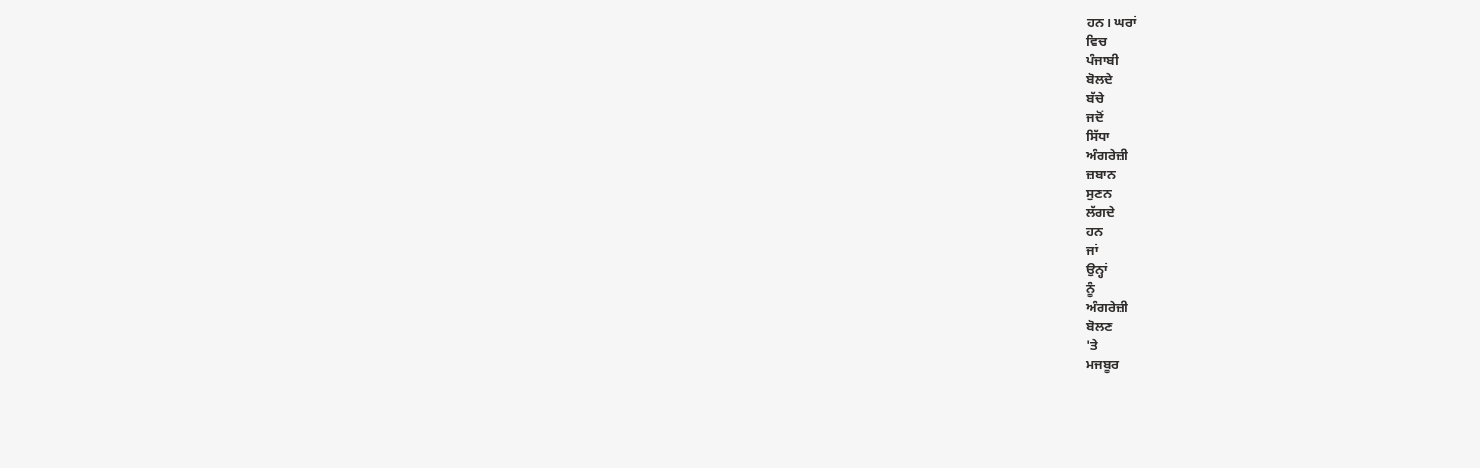ਹਨ। ਘਰਾਂ
ਵਿਚ
ਪੰਜਾਬੀ
ਬੋਲਦੇ
ਬੱਚੇ
ਜਦੋਂ
ਸਿੱਧਾ
ਅੰਗਰੇਜ਼ੀ
ਜ਼ਬਾਨ
ਸੁਣਨ
ਲੱਗਦੇ
ਹਨ
ਜਾਂ
ਉਨ੍ਹਾਂ
ਨੂੰ
ਅੰਗਰੇਜ਼ੀ
ਬੋਲਣ
'ਤੇ
ਮਜਬੂਰ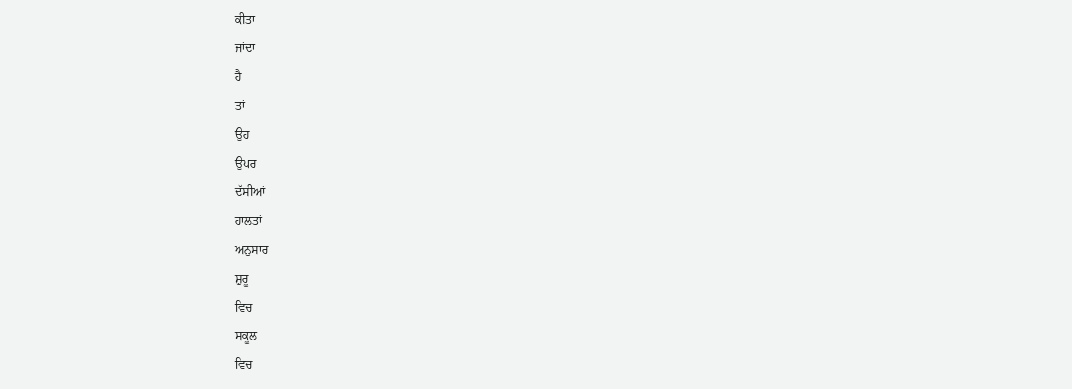ਕੀਤਾ
ਜਾਂਦਾ
ਹੈ
ਤਾਂ
ਉਹ
ਉਪਰ
ਦੱਸੀਆਂ
ਹਾਲਤਾਂ
ਅਨੁਸਾਰ
ਸ਼ੁਰੂ
ਵਿਚ
ਸਕੂਲ
ਵਿਚ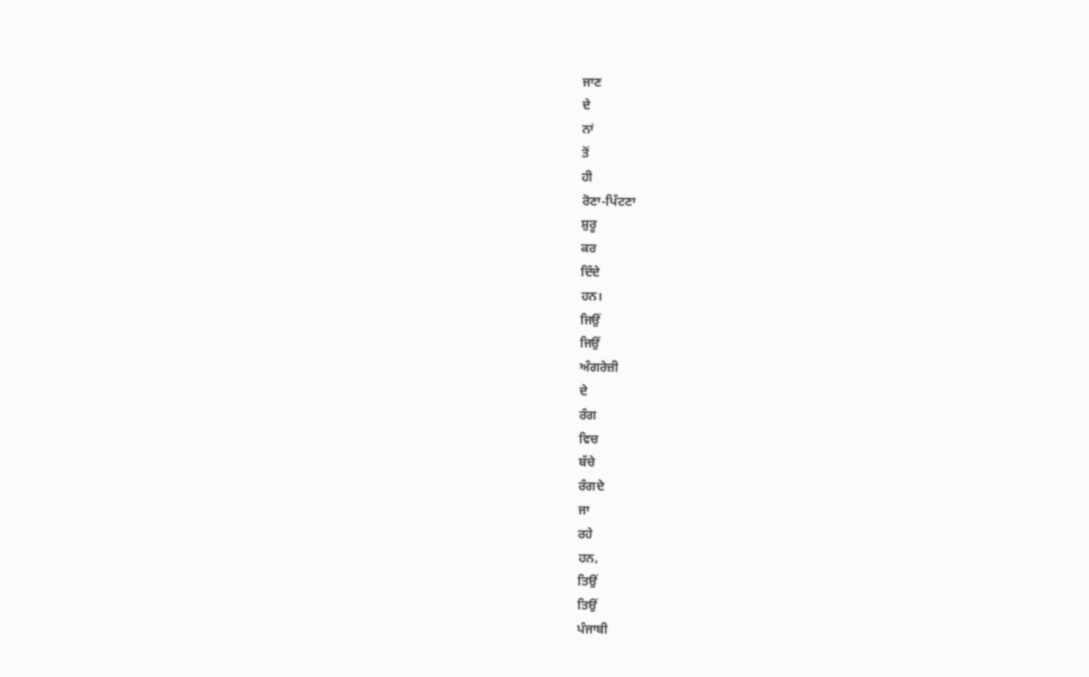ਜਾਣ
ਦੇ
ਨਾਂ
ਤੋਂ
ਹੀ
ਰੋਣਾ-ਪਿੱਟਣਾ
ਸ਼ੁਰੂ
ਕਰ
ਦਿੰਦੇ
ਹਨ।
ਜਿਉਂ
ਜਿਉਂ
ਅੰਗਰੇਜ਼ੀ
ਦੇ
ਰੰਗ
ਵਿਚ
ਬੱਚੇ
ਰੰਗਦੇ
ਜਾ
ਰਹੇ
ਹਨ,
ਤਿਉਂ
ਤਿਉਂ
ਪੰਜਾਬੀ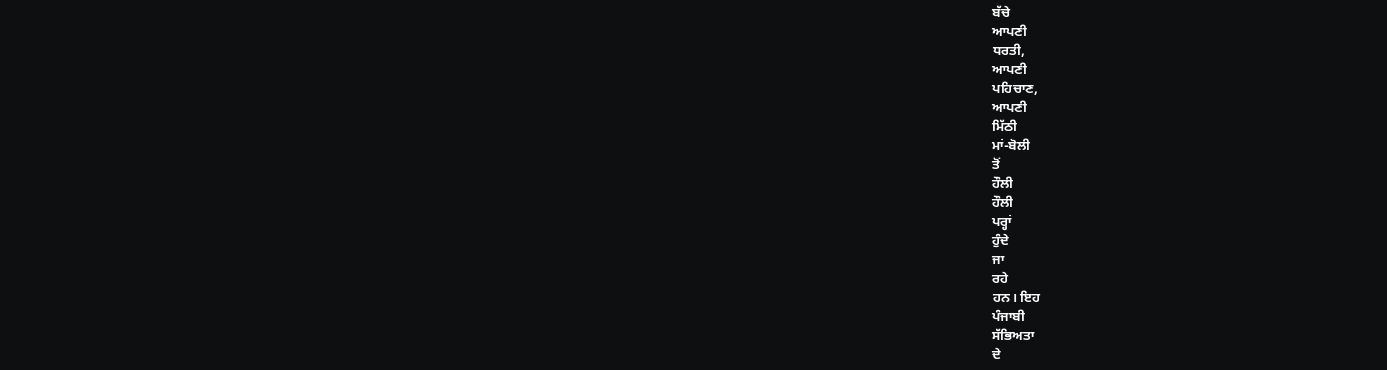ਬੱਚੇ
ਆਪਣੀ
ਧਰਤੀ,
ਆਪਣੀ
ਪਹਿਚਾਣ,
ਆਪਣੀ
ਮਿੱਠੀ
ਮਾਂ-ਬੋਲੀ
ਤੋਂ
ਹੌਲੀ
ਹੌਲੀ
ਪਰ੍ਹਾਂ
ਹੁੰਦੇ
ਜਾ
ਰਹੇ
ਹਨ। ਇਹ
ਪੰਜਾਬੀ
ਸੱਭਿਅਤਾ
ਦੇ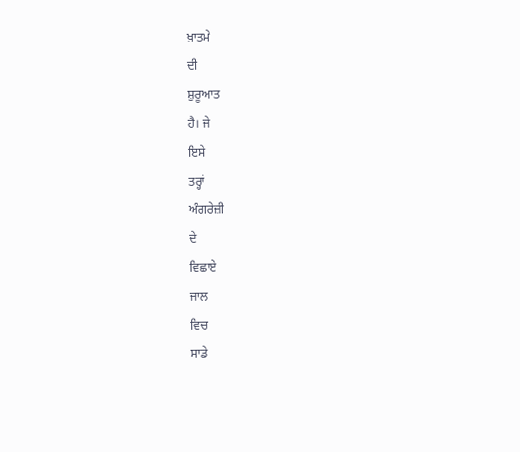ਖ਼ਾਤਮੇ
ਦੀ
ਸ਼ੁਰੂਆਤ
ਹੈ। ਜੇ
ਇਸੇ
ਤਰ੍ਹਾਂ
ਅੰਗਰੇਜ਼ੀ
ਦੇ
ਵਿਛਾਏ
ਜਾਲ
ਵਿਚ
ਸਾਡੇ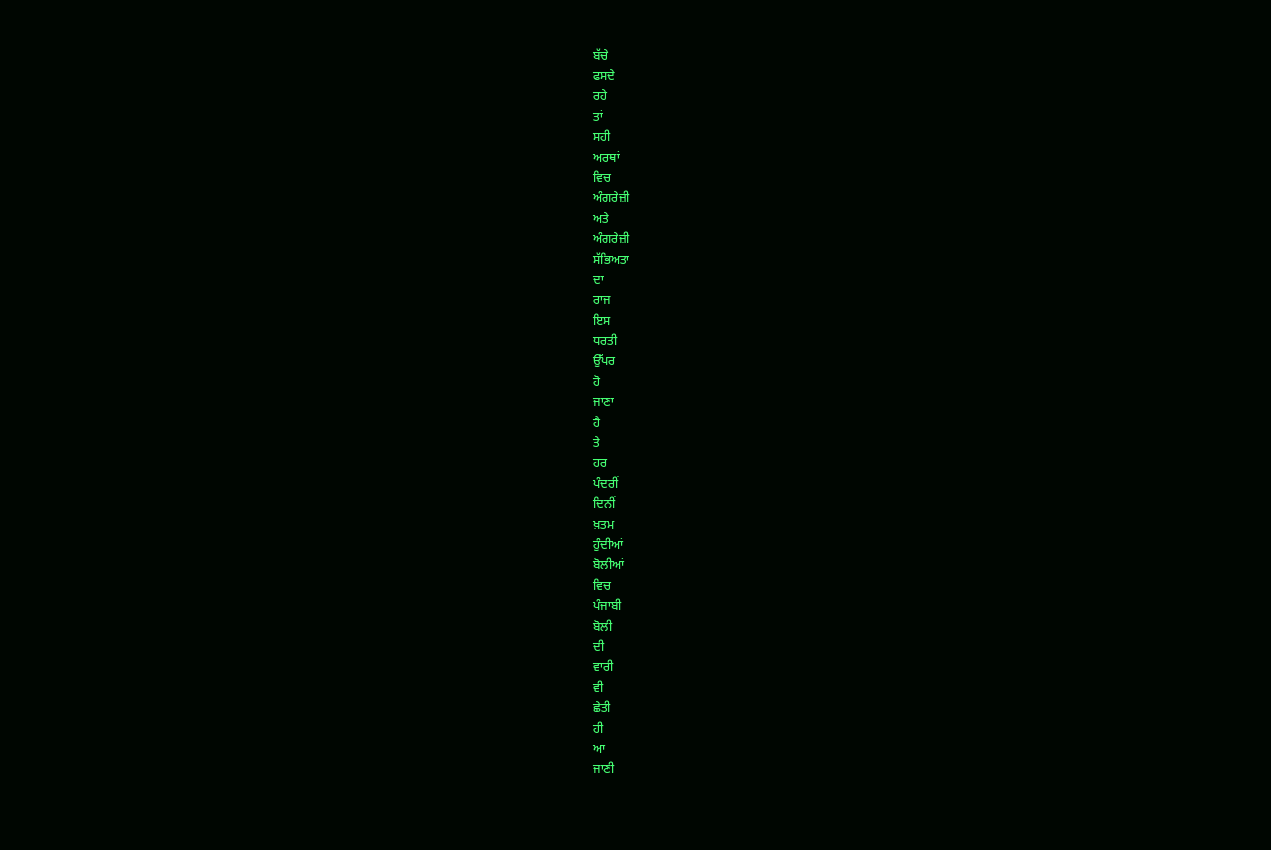ਬੱਚੇ
ਫਸਦੇ
ਰਹੇ
ਤਾਂ
ਸਹੀ
ਅਰਥਾਂ
ਵਿਚ
ਅੰਗਰੇਜ਼ੀ
ਅਤੇ
ਅੰਗਰੇਜ਼ੀ
ਸੱਭਿਅਤਾ
ਦਾ
ਰਾਜ
ਇਸ
ਧਰਤੀ
ਉੱਪਰ
ਹੋ
ਜਾਣਾ
ਹੈ
ਤੇ
ਹਰ
ਪੰਦਰੀਂ
ਦਿਨੀਂ
ਖ਼ਤਮ
ਹੁੰਦੀਆਂ
ਬੋਲੀਆਂ
ਵਿਚ
ਪੰਜਾਬੀ
ਬੋਲੀ
ਦੀ
ਵਾਰੀ
ਵੀ
ਛੇਤੀ
ਹੀ
ਆ
ਜਾਣੀ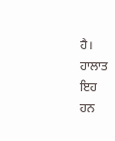ਹੈ।
ਹਾਲਾਤ
ਇਹ
ਹਨ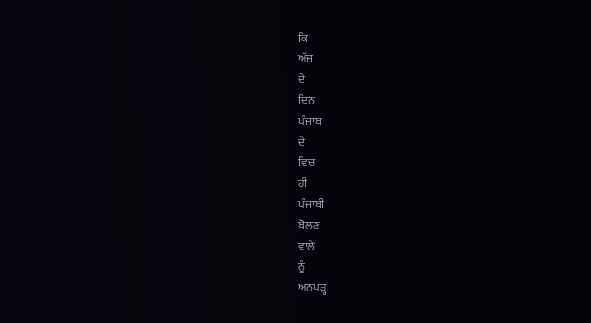ਕਿ
ਅੱਜ
ਦੇ
ਦਿਨ
ਪੰਜਾਬ
ਦੇ
ਵਿਚ
ਹੀ
ਪੰਜਾਬੀ
ਬੋਲਣ
ਵਾਲੇ
ਨੂੰ
ਅਨਪੜ੍ਹ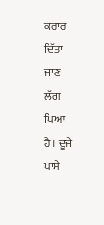ਕਰਾਰ
ਦਿੱਤਾ
ਜਾਣ
ਲੱਗ
ਪਿਆ
ਹੈ। ਦੂਜੇ
ਪਾਸੇ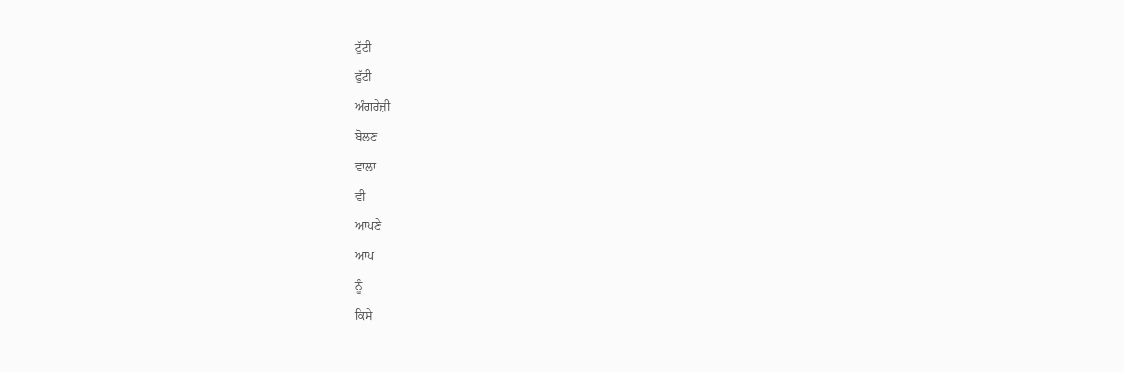ਟੁੱਟੀ
ਫੁੱਟੀ
ਅੰਗਰੇਜ਼ੀ
ਬੋਲਣ
ਵਾਲਾ
ਵੀ
ਆਪਣੇ
ਆਪ
ਨੂੰ
ਕਿਸੇ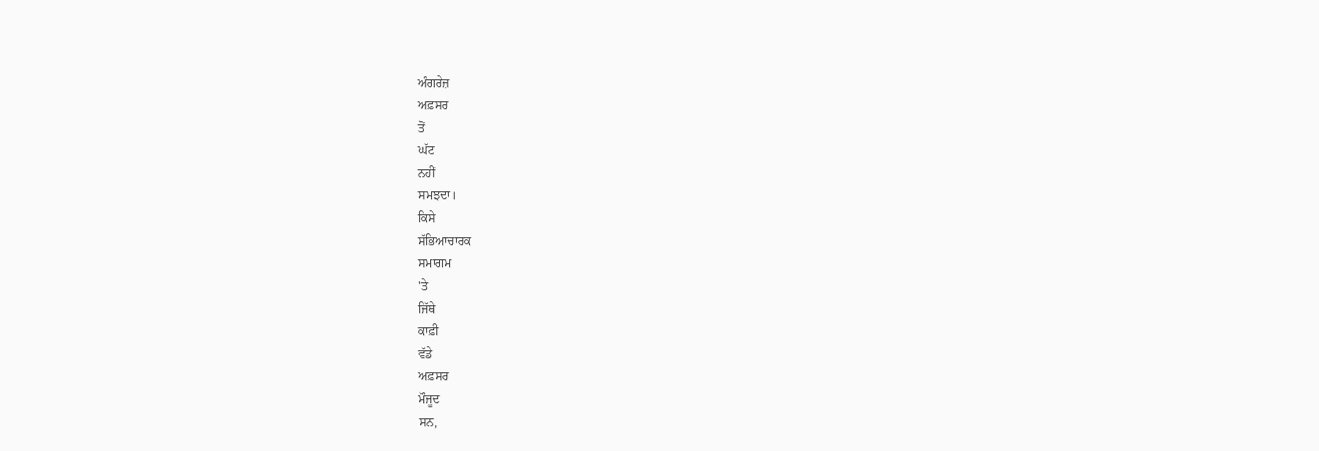ਅੰਗਰੇਜ਼
ਅਫ਼ਸਰ
ਤੋਂ
ਘੱਟ
ਨਹੀਂ
ਸਮਝਦਾ।
ਕਿਸੇ
ਸੱਭਿਆਚਾਰਕ
ਸਮਾਗਮ
'ਤੇ
ਜਿੱਥੇ
ਕਾਫ਼ੀ
ਵੱਡੇ
ਅਫ਼ਸਰ
ਮੌਜੂਦ
ਸਨ,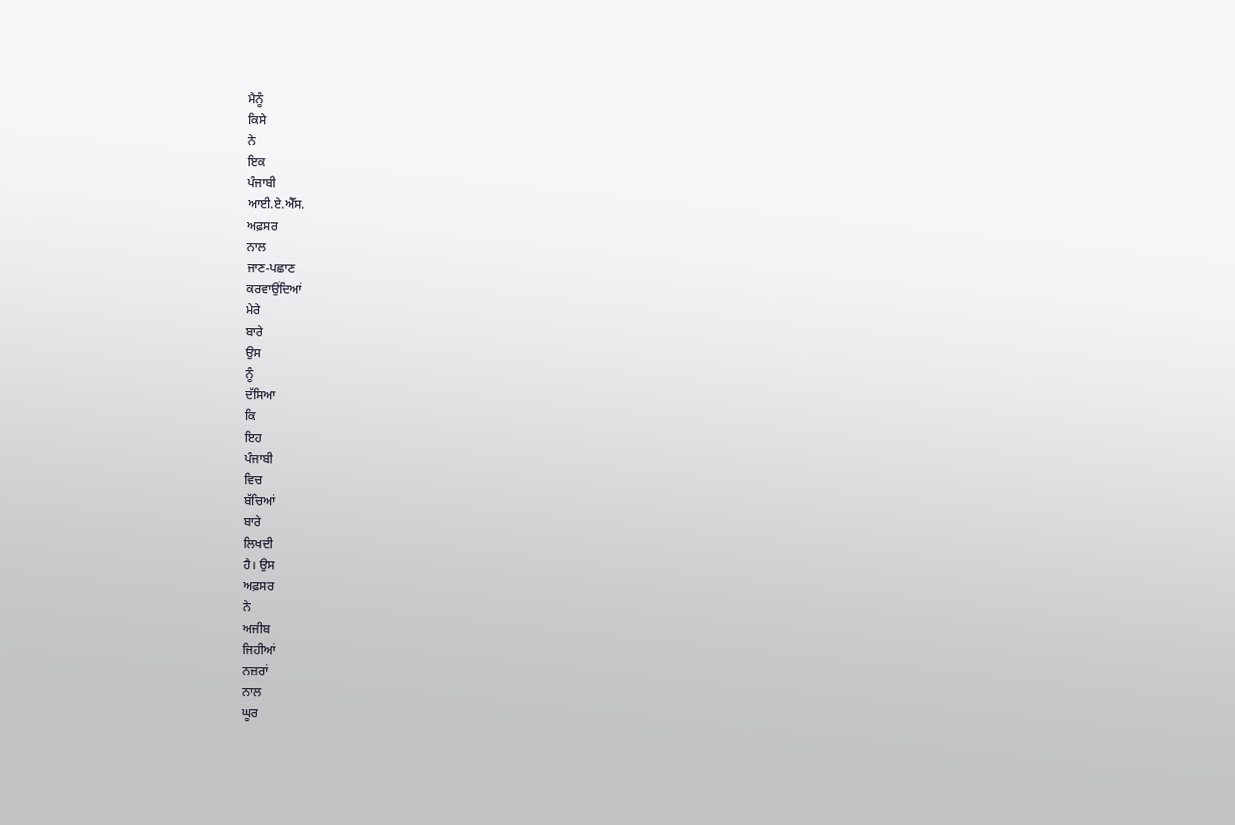ਮੈਨੂੰ
ਕਿਸੇ
ਨੇ
ਇਕ
ਪੰਜਾਬੀ
ਆਈ.ਏ.ਐੱਸ.
ਅਫ਼ਸਰ
ਨਾਲ
ਜਾਣ-ਪਛਾਣ
ਕਰਵਾਉਂਦਿਆਂ
ਮੇਰੇ
ਬਾਰੇ
ਉਸ
ਨੂੰ
ਦੱਸਿਆ
ਕਿ
ਇਹ
ਪੰਜਾਬੀ
ਵਿਚ
ਬੱਚਿਆਂ
ਬਾਰੇ
ਲਿਖਦੀ
ਹੈ। ਉਸ
ਅਫ਼ਸਰ
ਨੇ
ਅਜੀਬ
ਜਿਹੀਆਂ
ਨਜ਼ਰਾਂ
ਨਾਲ
ਘੂਰ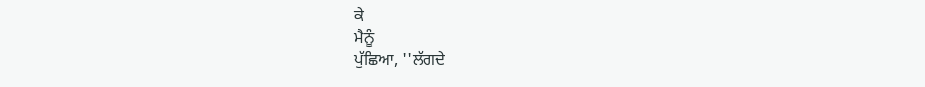ਕੇ
ਮੈਨੂੰ
ਪੁੱਛਿਆ, ''ਲੱਗਦੇ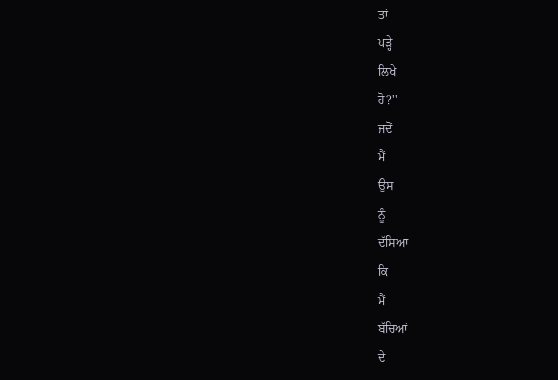ਤਾਂ
ਪੜ੍ਹੇ
ਲਿਖੇ
ਹੋ?''
ਜਦੋਂ
ਮੈਂ
ਉਸ
ਨੂੰ
ਦੱਸਿਆ
ਕਿ
ਮੈਂ
ਬੱਚਿਆਂ
ਦੇ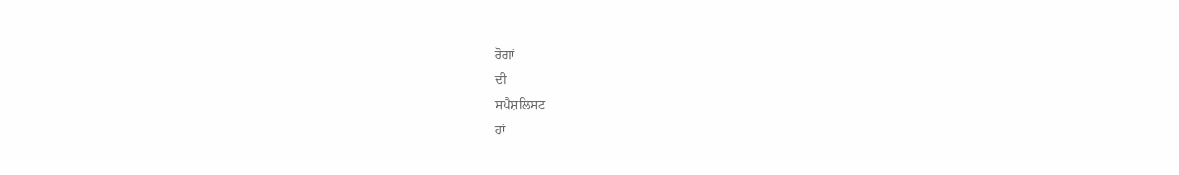ਰੋਗਾਂ
ਦੀ
ਸਪੈਸ਼ਲਿਸਟ
ਹਾਂ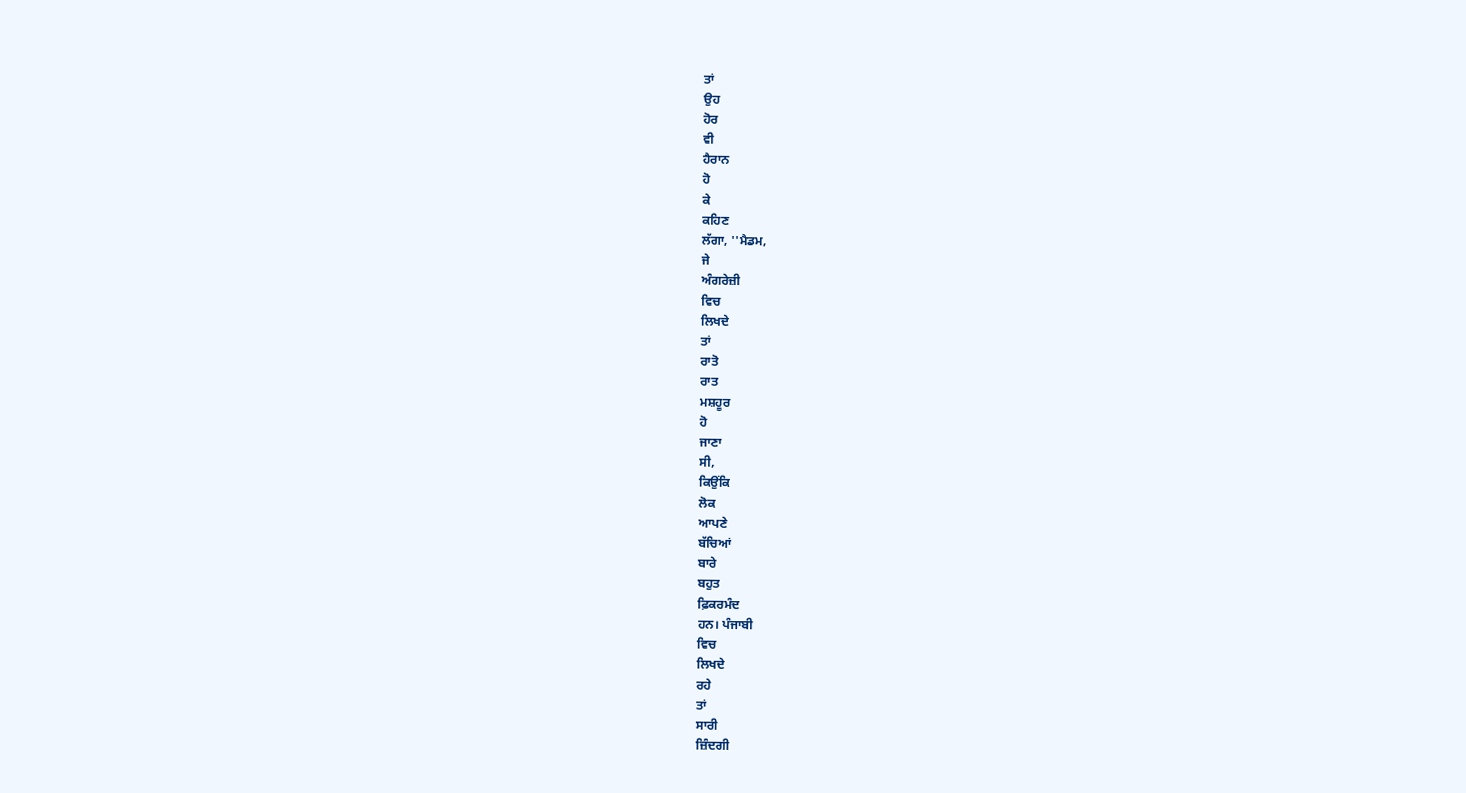ਤਾਂ
ਉਹ
ਹੋਰ
ਵੀ
ਹੈਰਾਨ
ਹੋ
ਕੇ
ਕਹਿਣ
ਲੱਗਾ, ''ਮੈਡਮ,
ਜੇ
ਅੰਗਰੇਜ਼ੀ
ਵਿਚ
ਲਿਖਦੇ
ਤਾਂ
ਰਾਤੋ
ਰਾਤ
ਮਸ਼ਹੂਰ
ਹੋ
ਜਾਣਾ
ਸੀ,
ਕਿਉਂਕਿ
ਲੋਕ
ਆਪਣੇ
ਬੱਚਿਆਂ
ਬਾਰੇ
ਬਹੁਤ
ਫ਼ਿਕਰਮੰਦ
ਹਨ। ਪੰਜਾਬੀ
ਵਿਚ
ਲਿਖਦੇ
ਰਹੇ
ਤਾਂ
ਸਾਰੀ
ਜ਼ਿੰਦਗੀ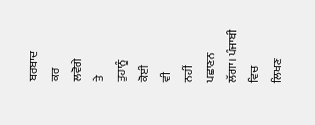ਬਰਬਾਦ
ਕਰ
ਲਵੋਗੇ
ਤੇ
ਤੁਹਾਨੂੰ
ਕੋਈ
ਵੀ
ਨਹੀਂ
ਪਛਾਣਨ
ਲੱਗਾ। ਪੰਜਾਬੀ
ਵਿਚ
ਲਿਖਣ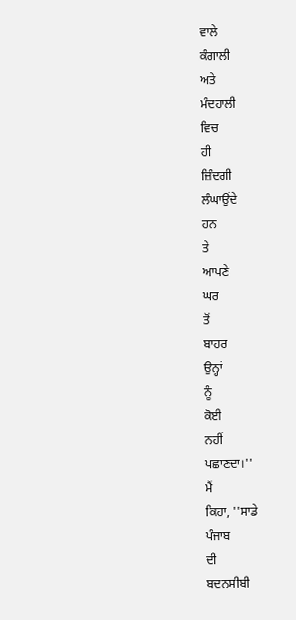ਵਾਲੇ
ਕੰਗਾਲੀ
ਅਤੇ
ਮੰਦਹਾਲੀ
ਵਿਚ
ਹੀ
ਜ਼ਿੰਦਗੀ
ਲੰਘਾਉਂਦੇ
ਹਨ
ਤੇ
ਆਪਣੇ
ਘਰ
ਤੋਂ
ਬਾਹਰ
ਉਨ੍ਹਾਂ
ਨੂੰ
ਕੋਈ
ਨਹੀਂ
ਪਛਾਣਦਾ।''
ਮੈਂ
ਕਿਹਾ, ''ਸਾਡੇ
ਪੰਜਾਬ
ਦੀ
ਬਦਨਸੀਬੀ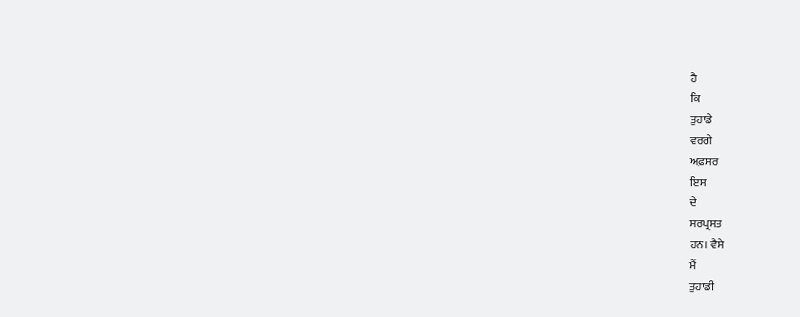ਹੈ
ਕਿ
ਤੁਹਾਡੇ
ਵਰਗੇ
ਅਫ਼ਸਰ
ਇਸ
ਦੇ
ਸਰਪ੍ਰਸਤ
ਹਨ। ਵੈਸੇ
ਮੈਂ
ਤੁਹਾਡੀ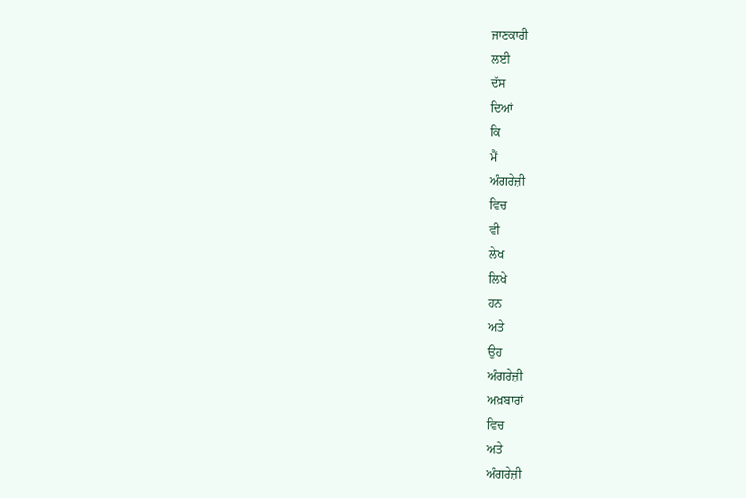ਜਾਣਕਾਰੀ
ਲਈ
ਦੱਸ
ਦਿਆਂ
ਕਿ
ਮੈਂ
ਅੰਗਰੇਜ਼ੀ
ਵਿਚ
ਵੀ
ਲੇਖ
ਲਿਖੇ
ਹਨ
ਅਤੇ
ਉਹ
ਅੰਗਰੇਜ਼ੀ
ਅਖ਼ਬਾਰਾਂ
ਵਿਚ
ਅਤੇ
ਅੰਗਰੇਜ਼ੀ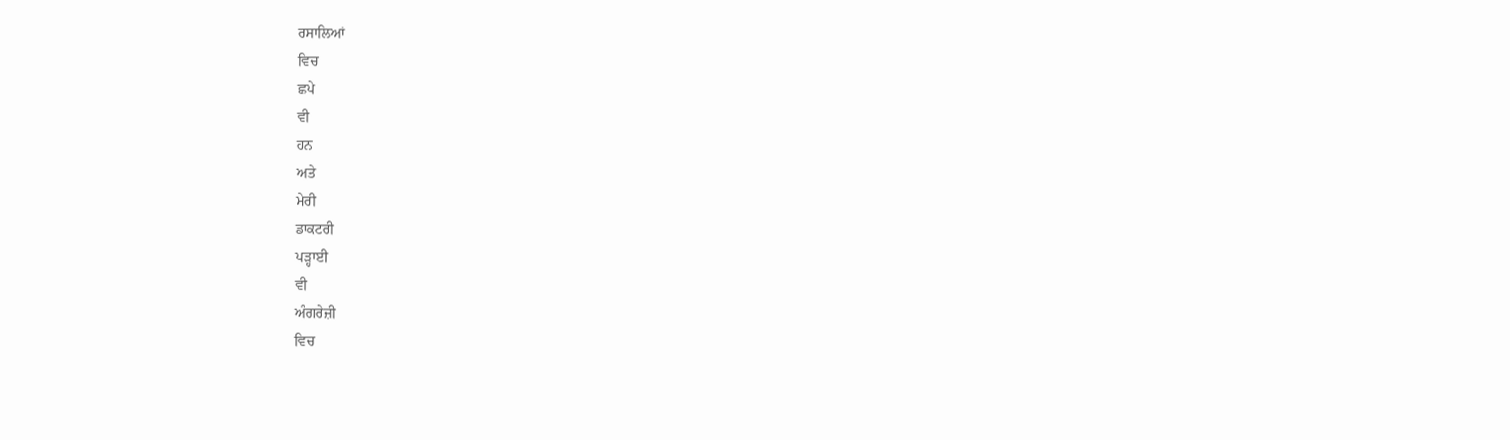ਰਸਾਲਿਆਂ
ਵਿਚ
ਛਪੇ
ਵੀ
ਹਨ
ਅਤੇ
ਮੇਰੀ
ਡਾਕਟਰੀ
ਪੜ੍ਹਾਈ
ਵੀ
ਅੰਗਰੇਜ਼ੀ
ਵਿਚ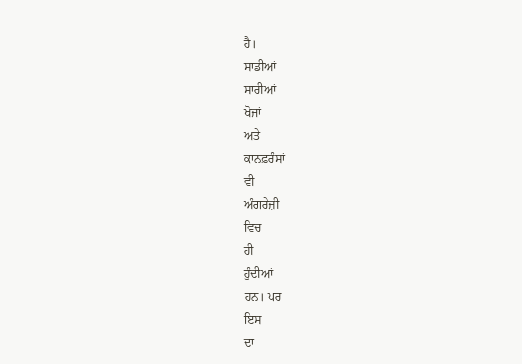ਹੈ।
ਸਾਡੀਆਂ
ਸਾਰੀਆਂ
ਖੋਜਾਂ
ਅਤੇ
ਕਾਨਫ਼ਰੰਸਾਂ
ਵੀ
ਅੰਗਰੇਜ਼ੀ
ਵਿਚ
ਹੀ
ਹੁੰਦੀਆਂ
ਹਨ। ਪਰ
ਇਸ
ਦਾ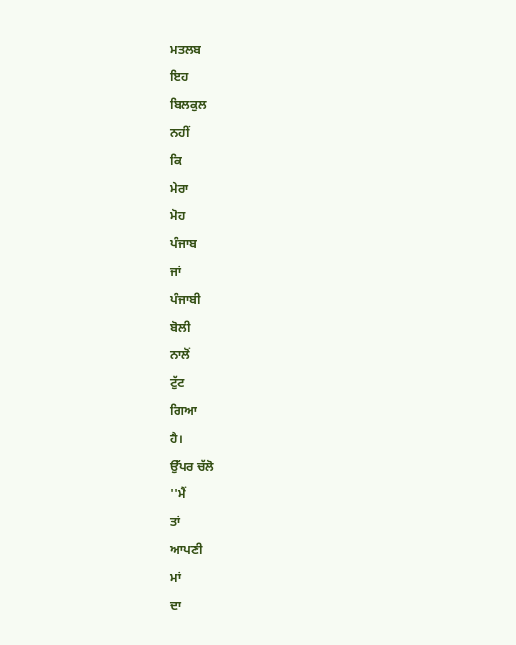ਮਤਲਬ
ਇਹ
ਬਿਲਕੁਲ
ਨਹੀਂ
ਕਿ
ਮੇਰਾ
ਮੋਹ
ਪੰਜਾਬ
ਜਾਂ
ਪੰਜਾਬੀ
ਬੋਲੀ
ਨਾਲੋਂ
ਟੁੱਟ
ਗਿਆ
ਹੈ।
ਉੱਪਰ ਚੱਲੋ
''ਮੈਂ
ਤਾਂ
ਆਪਣੀ
ਮਾਂ
ਦਾ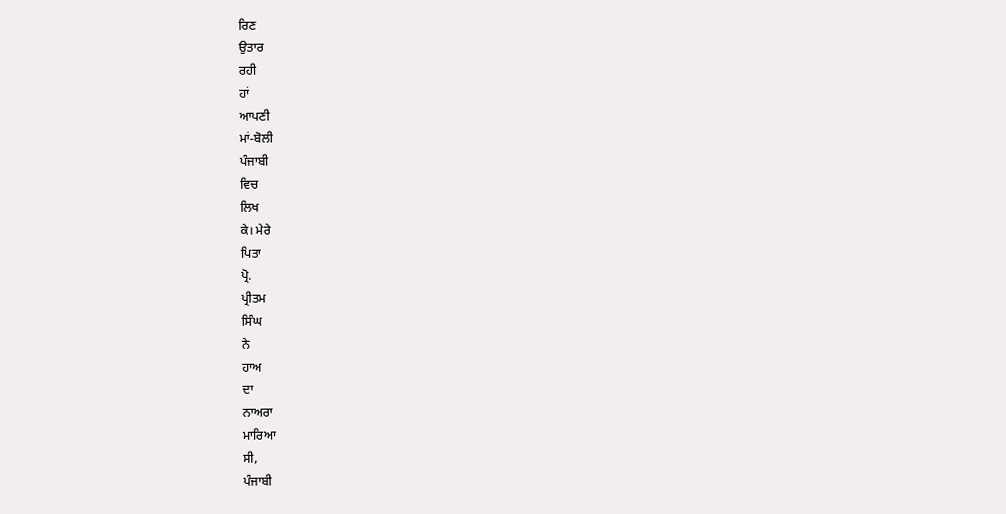ਰਿਣ
ਉਤਾਰ
ਰਹੀ
ਹਾਂ
ਆਪਣੀ
ਮਾਂ-ਬੋਲੀ
ਪੰਜਾਬੀ
ਵਿਚ
ਲਿਖ
ਕੇ। ਮੇਰੇ
ਪਿਤਾ
ਪ੍ਰੋ.
ਪ੍ਰੀਤਮ
ਸਿੰਘ
ਨੇ
ਹਾਅ
ਦਾ
ਨਾਅਰਾ
ਮਾਰਿਆ
ਸੀ,
ਪੰਜਾਬੀ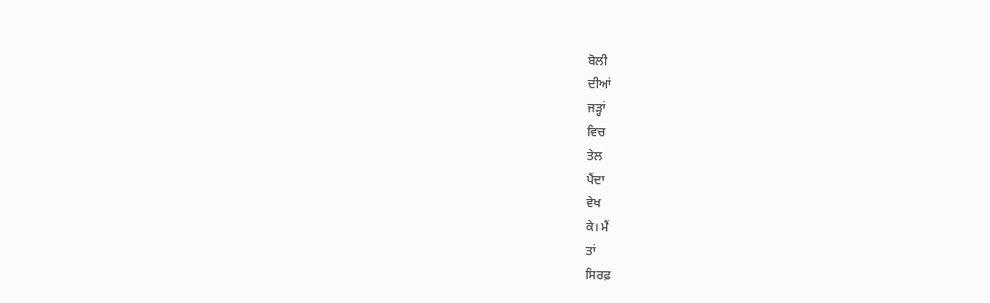ਬੋਲੀ
ਦੀਆਂ
ਜੜ੍ਹਾਂ
ਵਿਚ
ਤੇਲ
ਪੈਂਦਾ
ਵੇਖ
ਕੇ। ਮੈਂ
ਤਾਂ
ਸਿਰਫ਼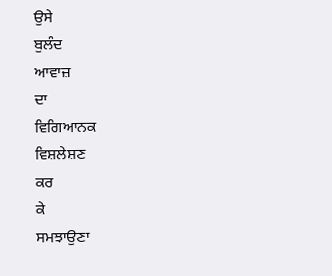ਉਸੇ
ਬੁਲੰਦ
ਆਵਾਜ਼
ਦਾ
ਵਿਗਿਆਨਕ
ਵਿਸ਼ਲੇਸ਼ਣ
ਕਰ
ਕੇ
ਸਮਝਾਉਣਾ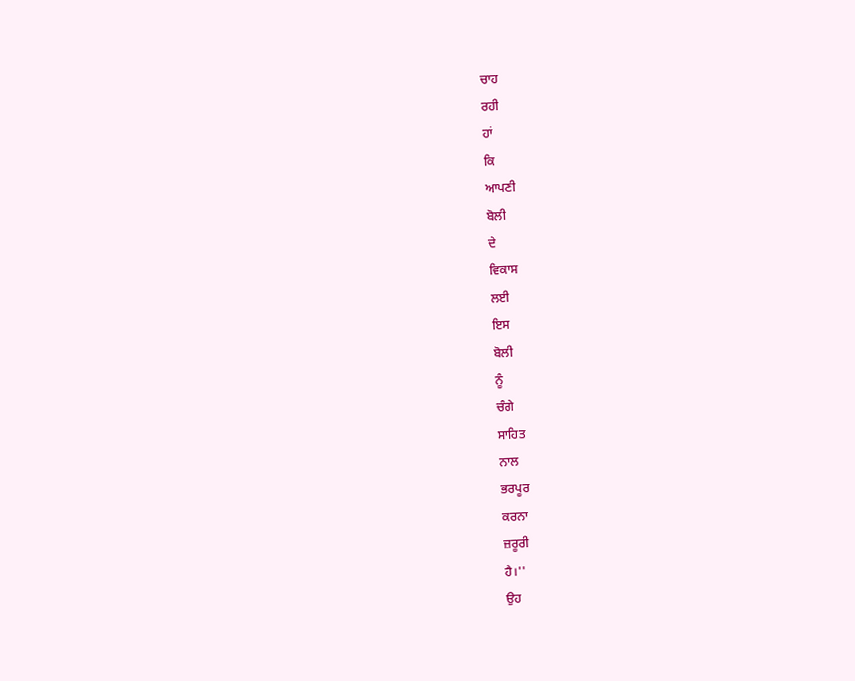ਚਾਹ
ਰਹੀ
ਹਾਂ
ਕਿ
ਆਪਣੀ
ਬੋਲੀ
ਦੇ
ਵਿਕਾਸ
ਲਈ
ਇਸ
ਬੋਲੀ
ਨੂੰ
ਚੰਗੇ
ਸਾਹਿਤ
ਨਾਲ
ਭਰਪੂਰ
ਕਰਨਾ
ਜ਼ਰੂਰੀ
ਹੈ।''
ਉਹ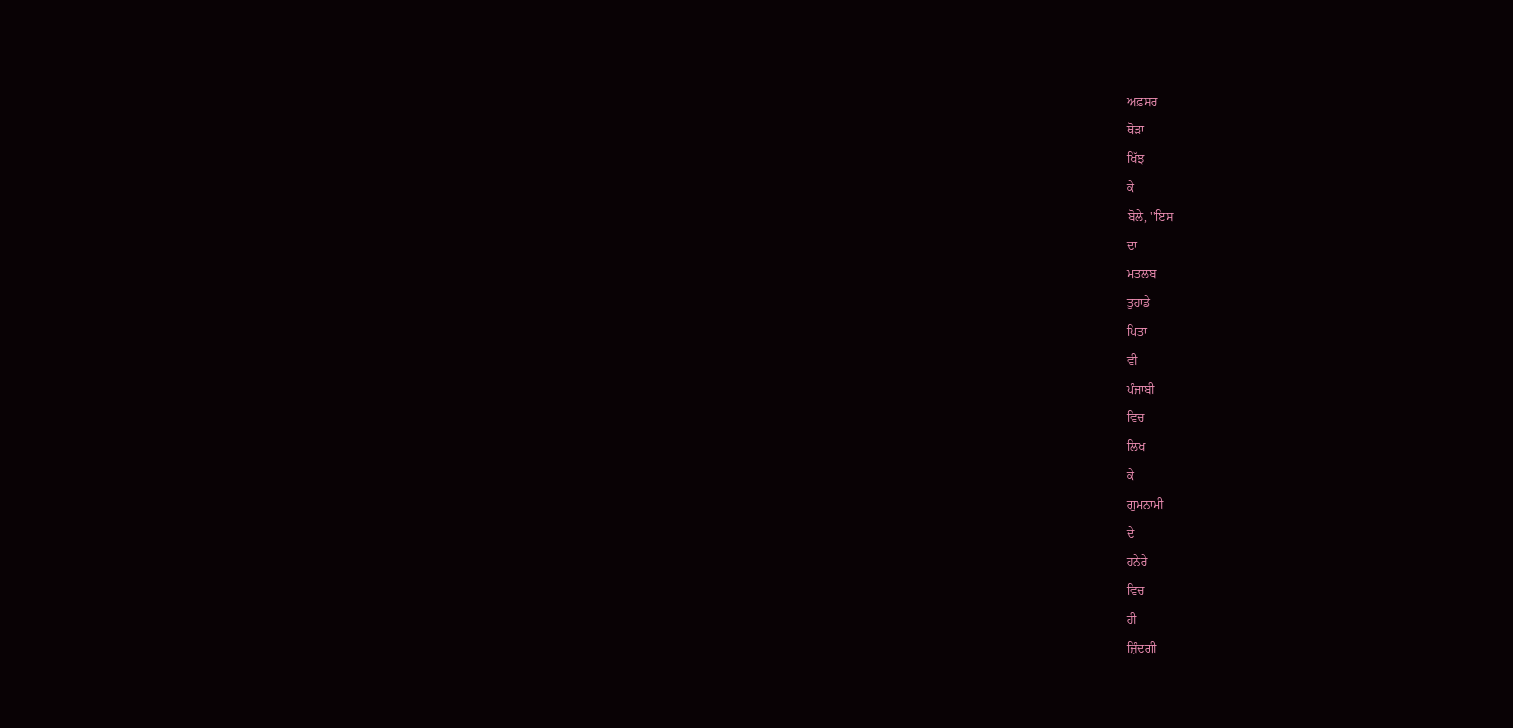ਅਫ਼ਸਰ
ਥੋੜਾ
ਖਿੱਝ
ਕੇ
ਬੋਲੇ, ''ਇਸ
ਦਾ
ਮਤਲਬ
ਤੁਹਾਡੇ
ਪਿਤਾ
ਵੀ
ਪੰਜਾਬੀ
ਵਿਚ
ਲਿਖ
ਕੇ
ਗੁਮਨਾਮੀ
ਦੇ
ਹਨੇਰੇ
ਵਿਚ
ਹੀ
ਜ਼ਿੰਦਗੀ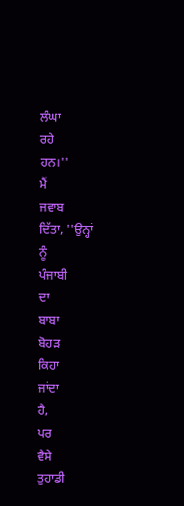ਲੰਘਾ
ਰਹੇ
ਹਨ।''
ਮੈਂ
ਜਵਾਬ
ਦਿੱਤਾ, ''ਉਨ੍ਹਾਂ
ਨੂੰ
ਪੰਜਾਬੀ
ਦਾ
ਬਾਬਾ
ਬੋਹੜ
ਕਿਹਾ
ਜਾਂਦਾ
ਹੈ,
ਪਰ
ਵੈਸੇ
ਤੁਹਾਡੀ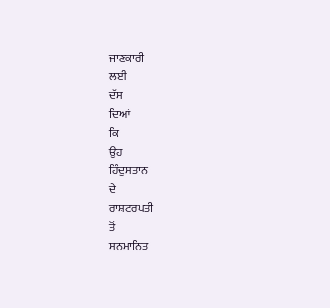ਜਾਣਕਾਰੀ
ਲਈ
ਦੱਸ
ਦਿਆਂ
ਕਿ
ਉਹ
ਹਿੰਦੁਸਤਾਨ
ਦੇ
ਰਾਸ਼ਟਰਪਤੀ
ਤੋਂ
ਸਨਮਾਨਿਤ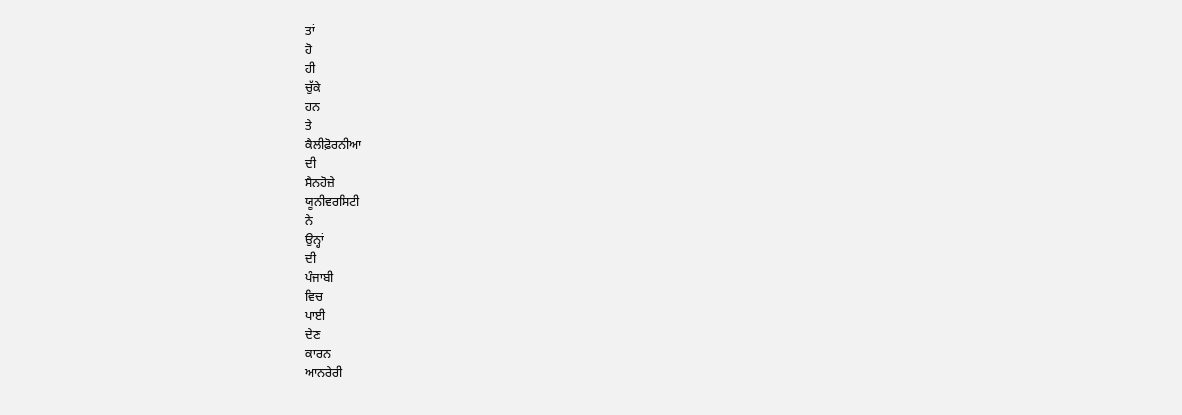ਤਾਂ
ਹੋ
ਹੀ
ਚੁੱਕੇ
ਹਨ
ਤੇ
ਕੈਲੀਫ਼ੋਰਨੀਆ
ਦੀ
ਸੈਨਹੋਜ਼ੇ
ਯੂਨੀਵਰਸਿਟੀ
ਨੇ
ਉਨ੍ਹਾਂ
ਦੀ
ਪੰਜਾਬੀ
ਵਿਚ
ਪਾਈ
ਦੇਣ
ਕਾਰਨ
ਆਨਰੇਰੀ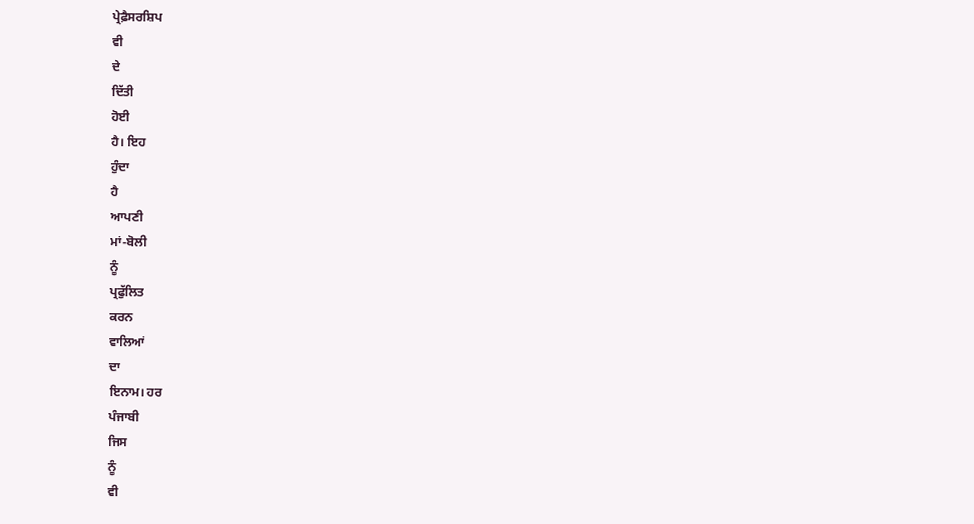ਪ੍ਰੇਫ਼ੈਸਰਸ਼ਿਪ
ਵੀ
ਦੇ
ਦਿੱਤੀ
ਹੋਈ
ਹੈ। ਇਹ
ਹੁੰਦਾ
ਹੈ
ਆਪਣੀ
ਮਾਂ-ਬੋਲੀ
ਨੂੰ
ਪ੍ਰਫੁੱਲਿਤ
ਕਰਨ
ਵਾਲਿਆਂ
ਦਾ
ਇਨਾਮ। ਹਰ
ਪੰਜਾਬੀ
ਜਿਸ
ਨੂੰ
ਵੀ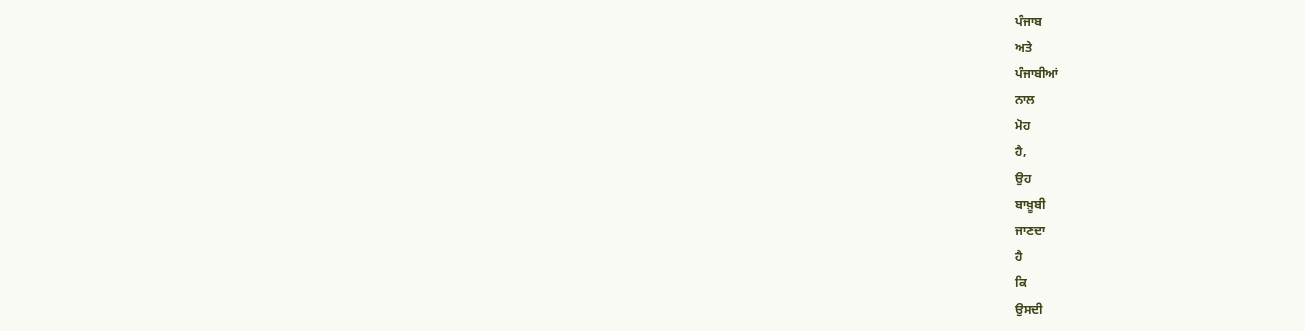ਪੰਜਾਬ
ਅਤੇ
ਪੰਜਾਬੀਆਂ
ਨਾਲ
ਮੋਹ
ਹੈ,
ਉਹ
ਬਾਖ਼ੂਬੀ
ਜਾਣਦਾ
ਹੈ
ਕਿ
ਉਸਦੀ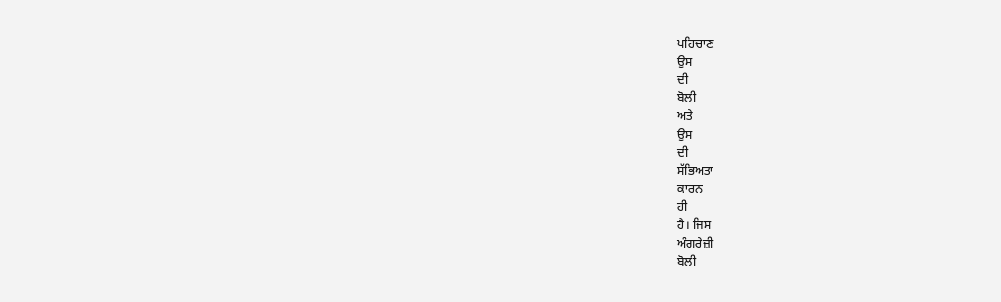ਪਹਿਚਾਣ
ਉਸ
ਦੀ
ਬੋਲੀ
ਅਤੇ
ਉਸ
ਦੀ
ਸੱਭਿਅਤਾ
ਕਾਰਨ
ਹੀ
ਹੈ। ਜਿਸ
ਅੰਗਰੇਜ਼ੀ
ਬੋਲੀ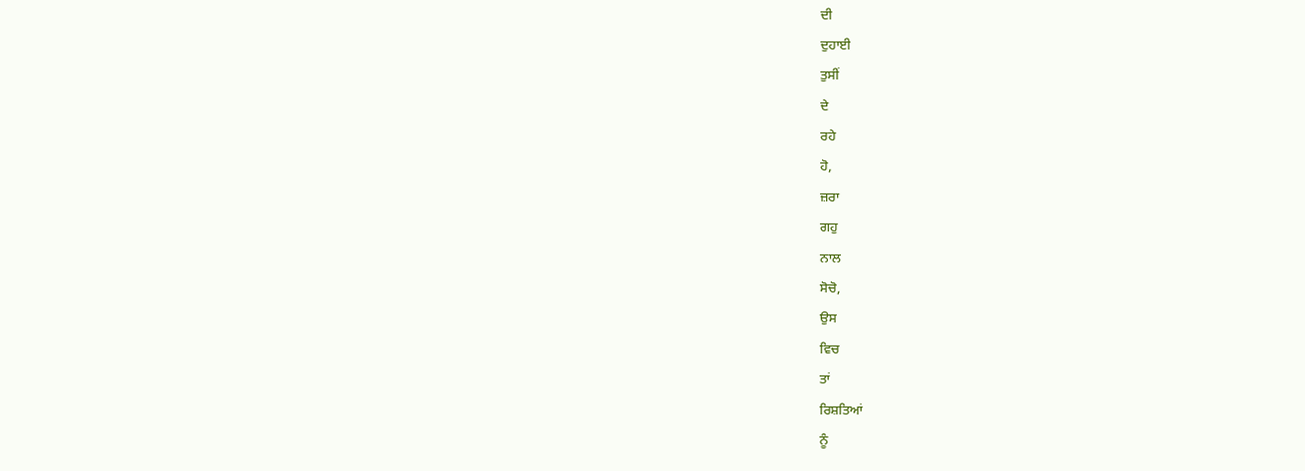ਦੀ
ਦੁਹਾਈ
ਤੁਸੀਂ
ਦੇ
ਰਹੇ
ਹੋ,
ਜ਼ਰਾ
ਗਹੁ
ਨਾਲ
ਸੋਚੋ,
ਉਸ
ਵਿਚ
ਤਾਂ
ਰਿਸ਼ਤਿਆਂ
ਨੂੰ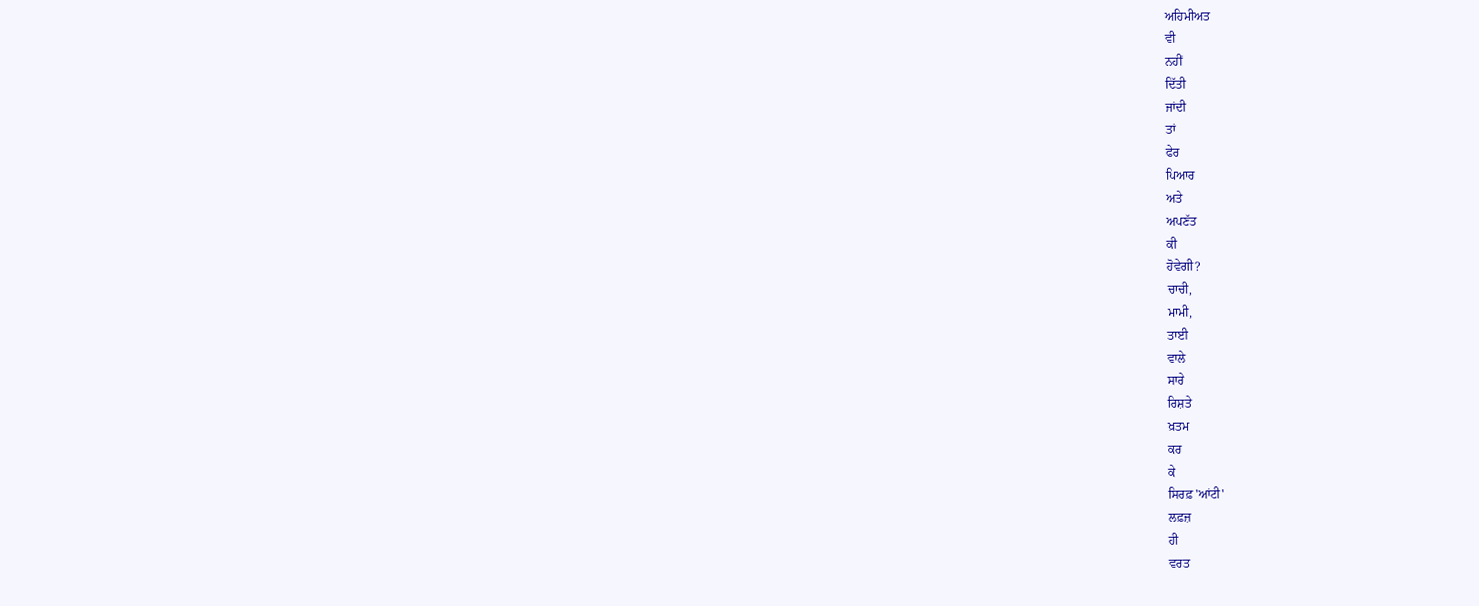ਅਹਿਮੀਅਤ
ਵੀ
ਨਹੀਂ
ਦਿੱਤੀ
ਜਾਂਦੀ
ਤਾਂ
ਫੇਰ
ਪਿਆਰ
ਅਤੇ
ਅਪਣੱਤ
ਕੀ
ਹੋਵੇਗੀ?
ਚਾਚੀ,
ਮਾਮੀ,
ਤਾਈ
ਵਾਲੇ
ਸਾਰੇ
ਰਿਸ਼ਤੇ
ਖ਼ਤਮ
ਕਰ
ਕੇ
ਸਿਰਫ਼ 'ਆਂਟੀ'
ਲਫ਼ਜ਼
ਹੀ
ਵਰਤ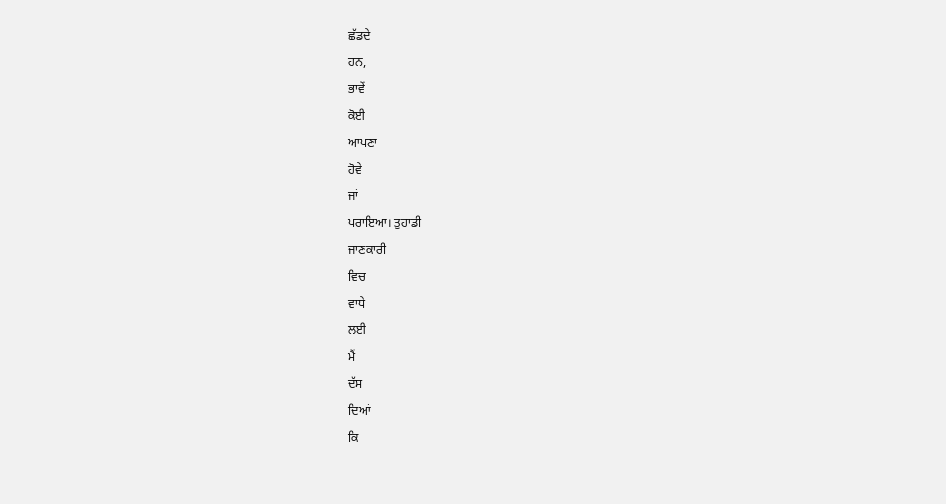ਛੱਡਦੇ
ਹਨ,
ਭਾਵੇਂ
ਕੋਈ
ਆਪਣਾ
ਹੋਵੇ
ਜਾਂ
ਪਰਾਇਆ। ਤੁਹਾਡੀ
ਜਾਣਕਾਰੀ
ਵਿਚ
ਵਾਧੇ
ਲਈ
ਮੈਂ
ਦੱਸ
ਦਿਆਂ
ਕਿ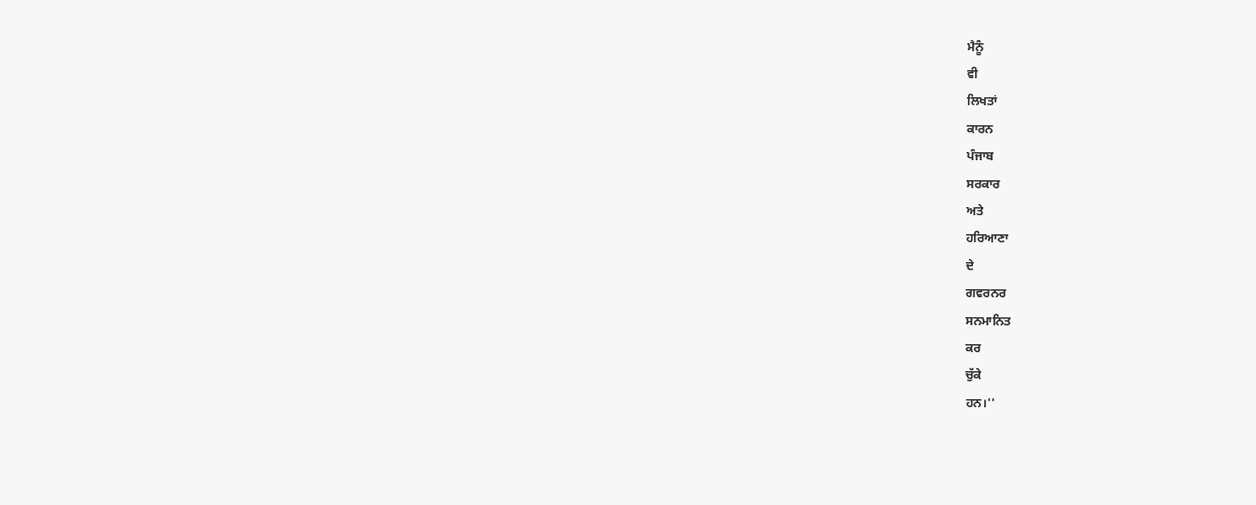ਮੈਨੂੰ
ਵੀ
ਲਿਖਤਾਂ
ਕਾਰਨ
ਪੰਜਾਬ
ਸਰਕਾਰ
ਅਤੇ
ਹਰਿਆਣਾ
ਦੇ
ਗਵਰਨਰ
ਸਨਮਾਨਿਤ
ਕਰ
ਚੁੱਕੇ
ਹਨ।''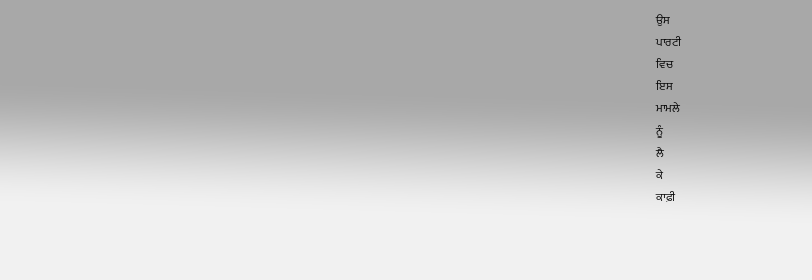ਉਸ
ਪਾਰਟੀ
ਵਿਚ
ਇਸ
ਮਾਮਲੇ
ਨੂੰ
ਲੈ
ਕੇ
ਕਾਫ਼ੀ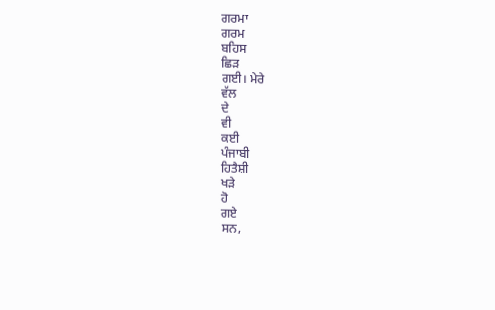ਗਰਮਾ
ਗਰਮ
ਬਹਿਸ
ਛਿੜ
ਗਈ। ਮੇਰੇ
ਵੱਲ
ਦੇ
ਵੀ
ਕਈ
ਪੰਜਾਬੀ
ਹਿਤੈਸ਼ੀ
ਖੜੇ
ਹੋ
ਗਏ
ਸਨ,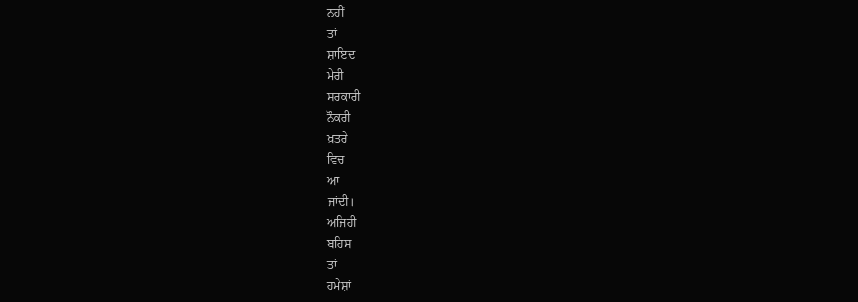ਨਹੀਂ
ਤਾਂ
ਸ਼ਾਇਦ
ਮੇਰੀ
ਸਰਕਾਰੀ
ਨੌਕਰੀ
ਖ਼ਤਰੇ
ਵਿਚ
ਆ
ਜਾਂਦੀ।
ਅਜਿਹੀ
ਬਹਿਸ
ਤਾਂ
ਹਮੇਸ਼ਾਂ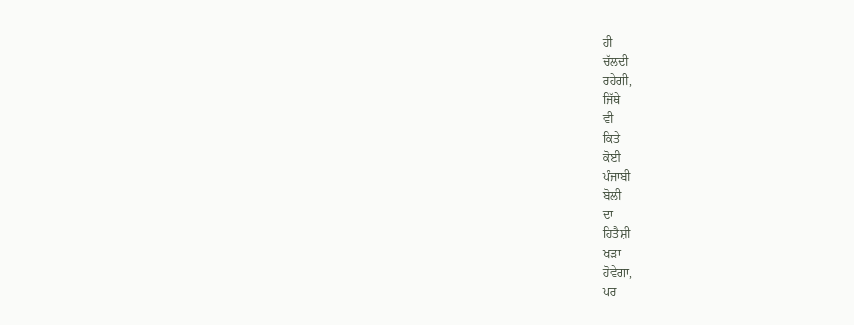ਹੀ
ਚੱਲਦੀ
ਰਹੇਗੀ,
ਜਿੱਥੇ
ਵੀ
ਕਿਤੇ
ਕੋਈ
ਪੰਜਾਬੀ
ਬੋਲੀ
ਦਾ
ਹਿਤੈਸ਼ੀ
ਖੜਾ
ਹੋਵੇਗਾ,
ਪਰ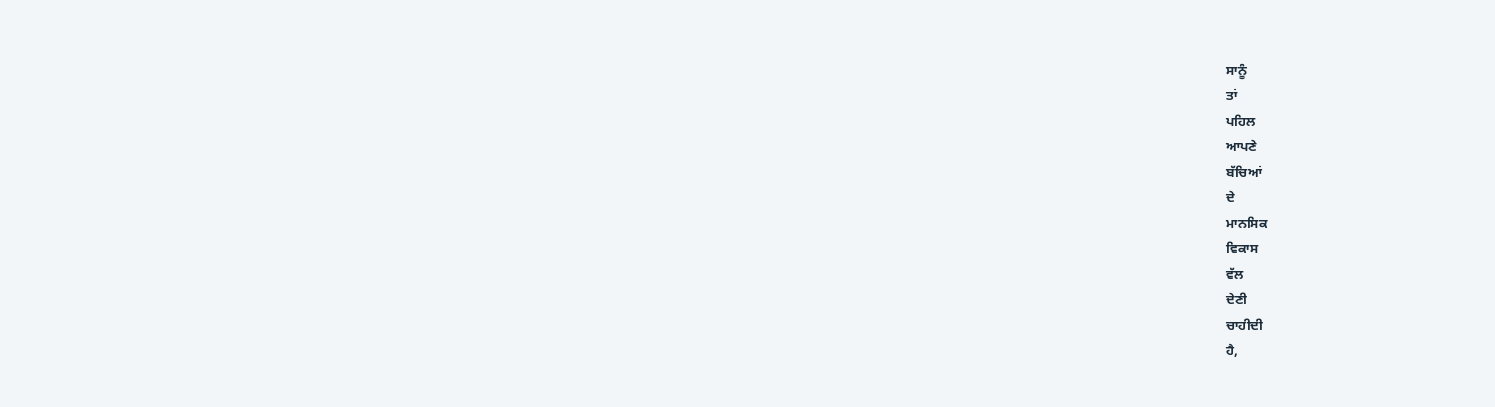ਸਾਨੂੰ
ਤਾਂ
ਪਹਿਲ
ਆਪਣੇ
ਬੱਚਿਆਂ
ਦੇ
ਮਾਨਸਿਕ
ਵਿਕਾਸ
ਵੱਲ
ਦੇਣੀ
ਚਾਹੀਦੀ
ਹੈ,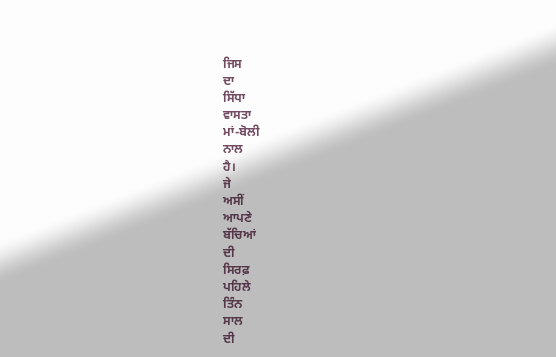ਜਿਸ
ਦਾ
ਸਿੱਧਾ
ਵਾਸਤਾ
ਮਾਂ-ਬੋਲੀ
ਨਾਲ
ਹੈ।
ਜੇ
ਅਸੀਂ
ਆਪਣੇ
ਬੱਚਿਆਂ
ਦੀ
ਸਿਰਫ਼
ਪਹਿਲੇ
ਤਿੰਨ
ਸਾਲ
ਦੀ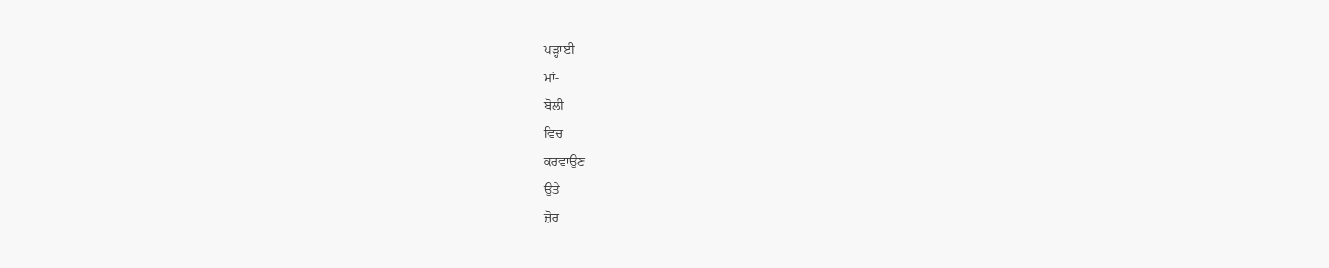ਪੜ੍ਹਾਈ
ਮਾਂ-
ਬੋਲੀ
ਵਿਚ
ਕਰਵਾਉਣ
ਉਤੇ
ਜ਼ੋਰ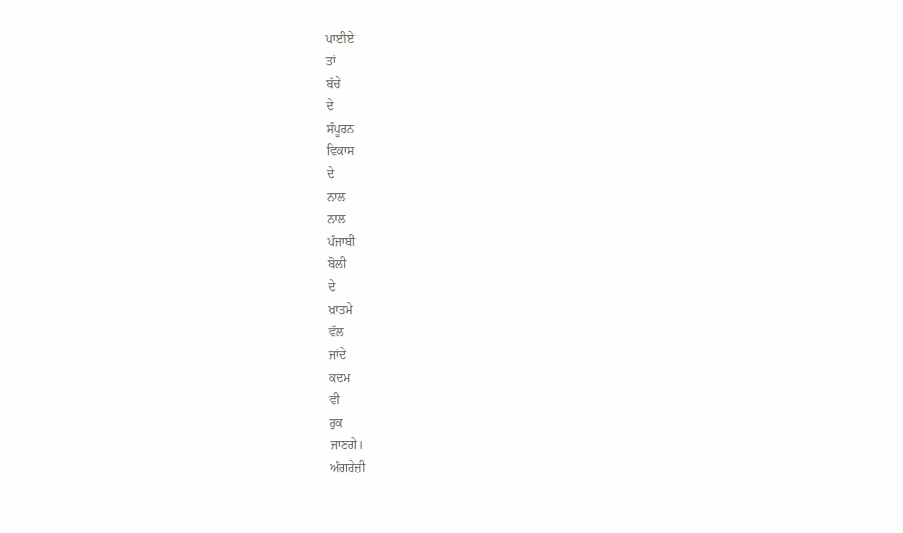ਪਾਈਏ
ਤਾਂ
ਬੱਚੇ
ਦੇ
ਸੰਪੂਰਨ
ਵਿਕਾਸ
ਦੇ
ਨਾਲ
ਨਾਲ
ਪੰਜਾਬੀ
ਬੋਲੀ
ਦੇ
ਖ਼ਾਤਮੇ
ਵੱਲ
ਜਾਂਦੇ
ਕਦਮ
ਵੀ
ਰੁਕ
ਜਾਣਗੇ।
ਅੰਗਰੇਜ਼ੀ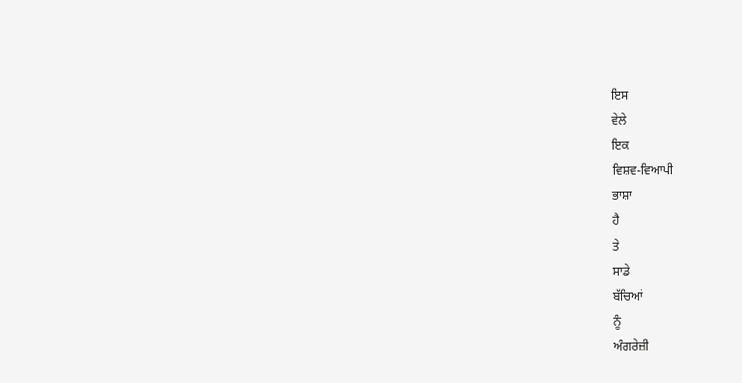ਇਸ
ਵੇਲੇ
ਇਕ
ਵਿਸ਼ਵ-ਵਿਆਪੀ
ਭਾਸ਼ਾ
ਹੈ
ਤੇ
ਸਾਡੇ
ਬੱਚਿਆਂ
ਨੂੰ
ਅੰਗਰੇਜ਼ੀ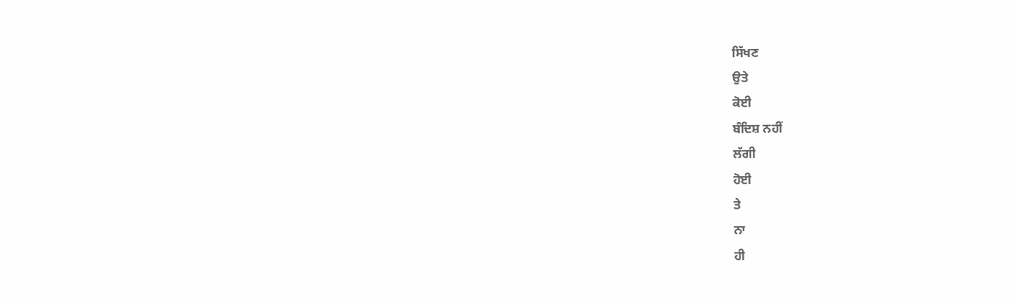ਸਿੱਖਣ
ਉਤੇ
ਕੋਈ
ਬੰਦਿਸ਼ ਨਹੀਂ
ਲੱਗੀ
ਹੋਈ
ਤੇ
ਨਾ
ਹੀ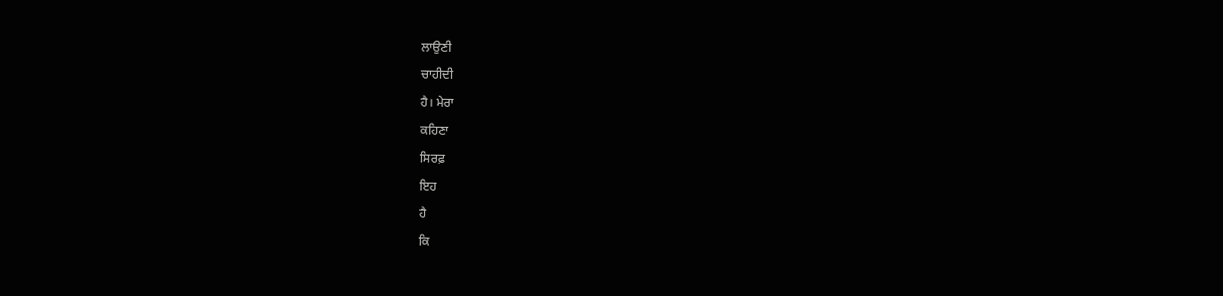ਲਾਉਣੀ
ਚਾਹੀਦੀ
ਹੈ। ਮੇਰਾ
ਕਹਿਣਾ
ਸਿਰਫ਼
ਇਹ
ਹੈ
ਕਿ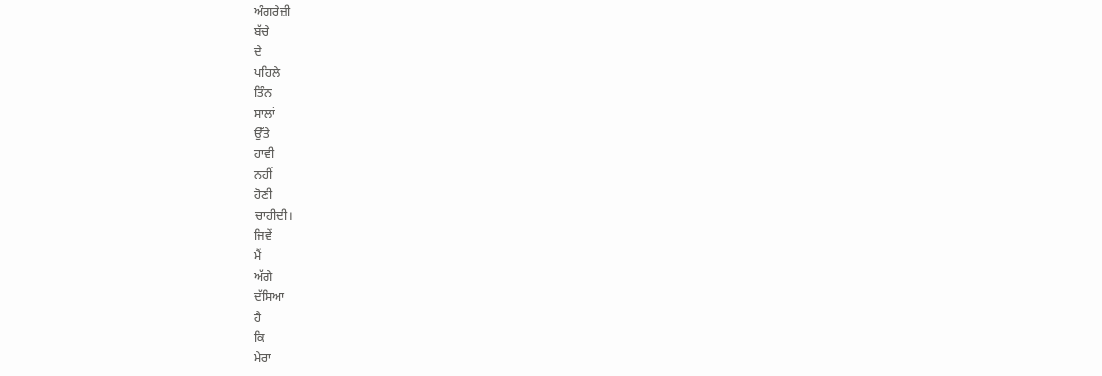ਅੰਗਰੇਜ਼ੀ
ਬੱਚੇ
ਦੇ
ਪਹਿਲੇ
ਤਿੰਨ
ਸਾਲਾਂ
ਉੱਤੇ
ਹਾਵੀ
ਨਹੀਂ
ਹੋਣੀ
ਚਾਹੀਦੀ।
ਜਿਵੇਂ
ਮੈਂ
ਅੱਗੇ
ਦੱਸਿਆ
ਹੈ
ਕਿ
ਮੇਰਾ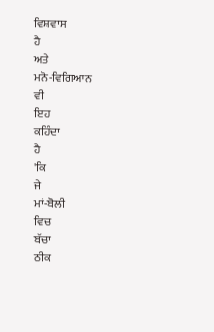ਵਿਸ਼ਵਾਸ
ਹੈ
ਅਤੇ
ਮਨੋ-ਵਿਗਿਆਨ
ਵੀ
ਇਹ
ਕਹਿੰਦਾ
ਹੈ
'ਕਿ
ਜੇ
ਮਾਂ-ਬੋਲੀ
ਵਿਚ
ਬੱਚਾ
ਠੀਕ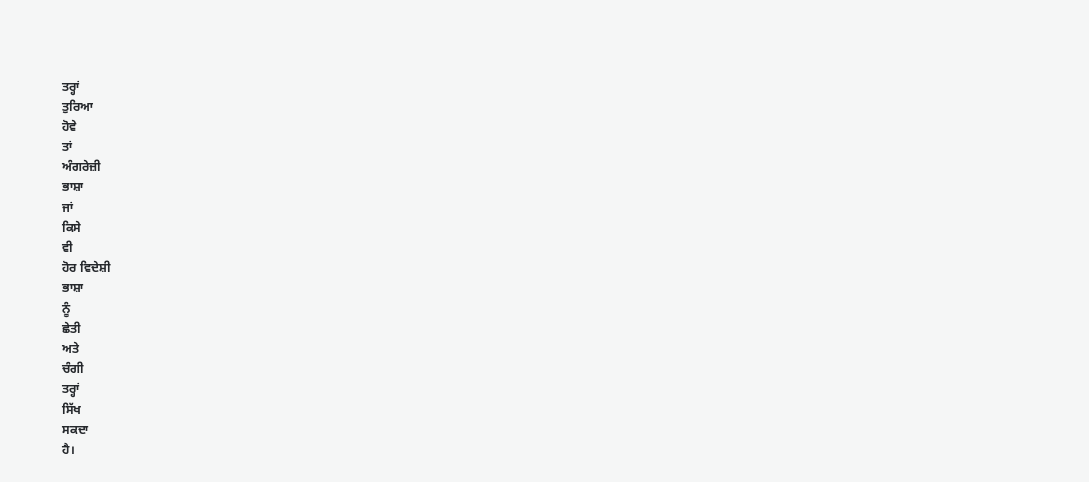ਤਰ੍ਹਾਂ
ਤੁਰਿਆ
ਹੋਵੇ
ਤਾਂ
ਅੰਗਰੇਜ਼ੀ
ਭਾਸ਼ਾ
ਜਾਂ
ਕਿਸੇ
ਵੀ
ਹੋਰ ਵਿਦੇਸ਼ੀ
ਭਾਸ਼ਾ
ਨੂੰ
ਛੇਤੀ
ਅਤੇ
ਚੰਗੀ
ਤਰ੍ਹਾਂ
ਸਿੱਖ
ਸਕਦਾ
ਹੈ।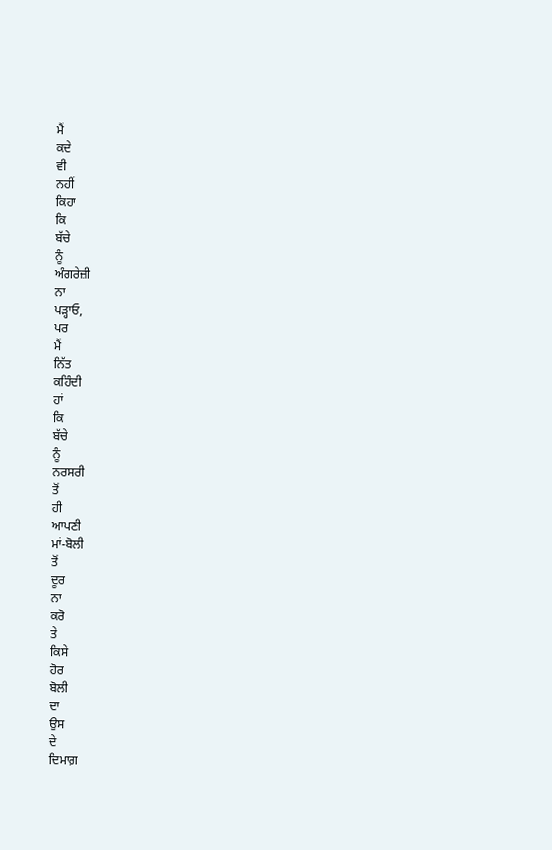ਮੈਂ
ਕਦੇ
ਵੀ
ਨਹੀਂ
ਕਿਹਾ
ਕਿ
ਬੱਚੇ
ਨੂੰ
ਅੰਗਰੇਜ਼ੀ
ਨਾ
ਪੜ੍ਹਾਓ,
ਪਰ
ਮੈਂ
ਨਿੱਤ
ਕਹਿੰਦੀ
ਹਾਂ
ਕਿ
ਬੱਚੇ
ਨੂੰ
ਨਰਸਰੀ
ਤੋਂ
ਹੀ
ਆਪਣੀ
ਮਾਂ-ਬੋਲੀ
ਤੋਂ
ਦੂਰ
ਨਾ
ਕਰੋ
ਤੇ
ਕਿਸੇ
ਹੋਰ
ਬੋਲੀ
ਦਾ
ਉਸ
ਦੇ
ਦਿਮਾਗ਼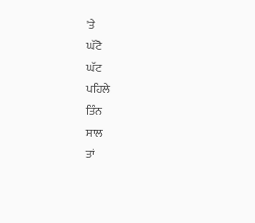'ਤੇ
ਘੱਟੋ
ਘੱਟ
ਪਹਿਲੇ
ਤਿੰਨ
ਸਾਲ
ਤਾਂ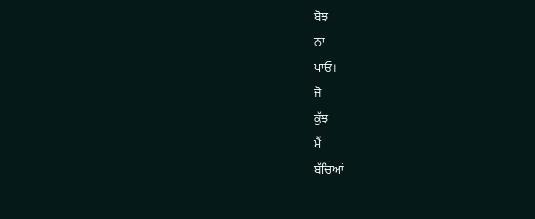ਬੋਝ
ਨਾ
ਪਾਓ।
ਜੋ
ਕੁੱਝ
ਮੈਂ
ਬੱਚਿਆਂ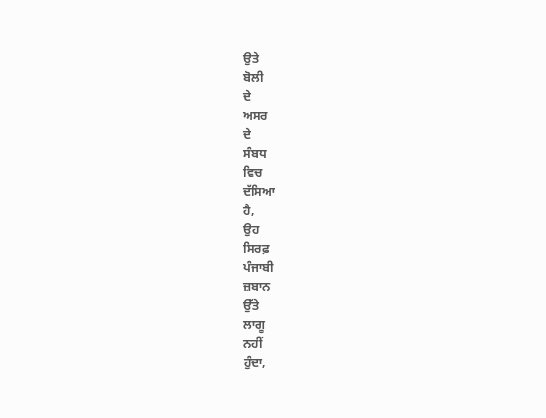ਉਤੇ
ਬੋਲੀ
ਦੇ
ਅਸਰ
ਦੇ
ਸੰਬਧ
ਵਿਚ
ਦੱਸਿਆ
ਹੈ,
ਉਹ
ਸਿਰਫ਼
ਪੰਜਾਬੀ
ਜ਼ਬਾਨ
ਉੱਤੇ
ਲਾਗੂ
ਨਹੀਂ
ਹੁੰਦਾ,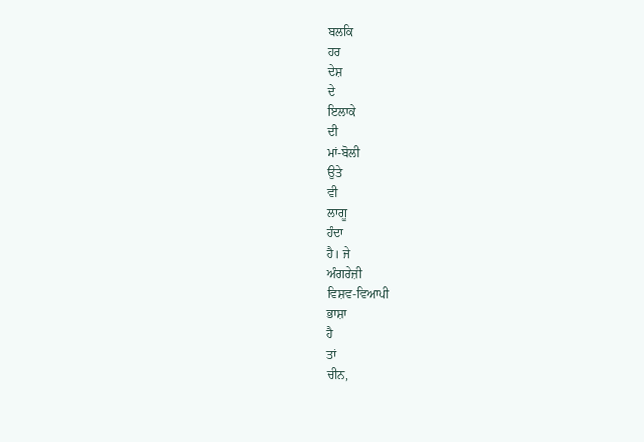ਬਲਕਿ
ਹਰ
ਦੇਸ਼
ਦੇ
ਇਲਾਕੇ
ਦੀ
ਮਾਂ-ਬੋਲੀ
ਉਤੇ
ਵੀ
ਲਾਗੂ
ਹੰਦਾ
ਹੈ। ਜੇ
ਅੰਗਰੇਜ਼ੀ
ਵਿਸ਼ਵ-ਵਿਆਪੀ
ਭਾਸ਼ਾ
ਹੈ
ਤਾਂ
ਚੀਨ,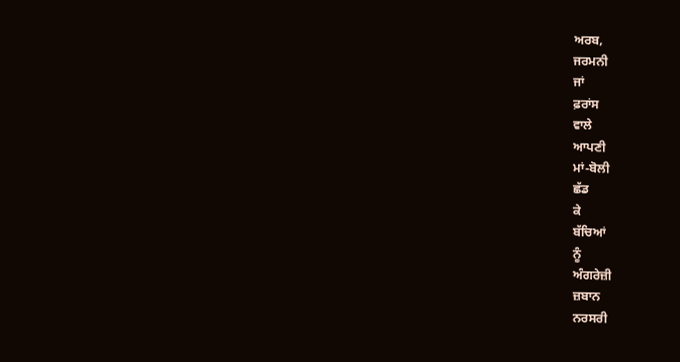ਅਰਬ,
ਜਰਮਨੀ
ਜਾਂ
ਫ਼ਰਾਂਸ
ਵਾਲੇ
ਆਪਣੀ
ਮਾਂ-ਬੋਲੀ
ਛੱਡ
ਕੇ
ਬੱਚਿਆਂ
ਨੂੰ
ਅੰਗਰੇਜ਼ੀ
ਜ਼ਬਾਨ
ਨਰਸਰੀ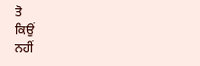ਤੋ
ਕਿਉਂ
ਨਹੀਂ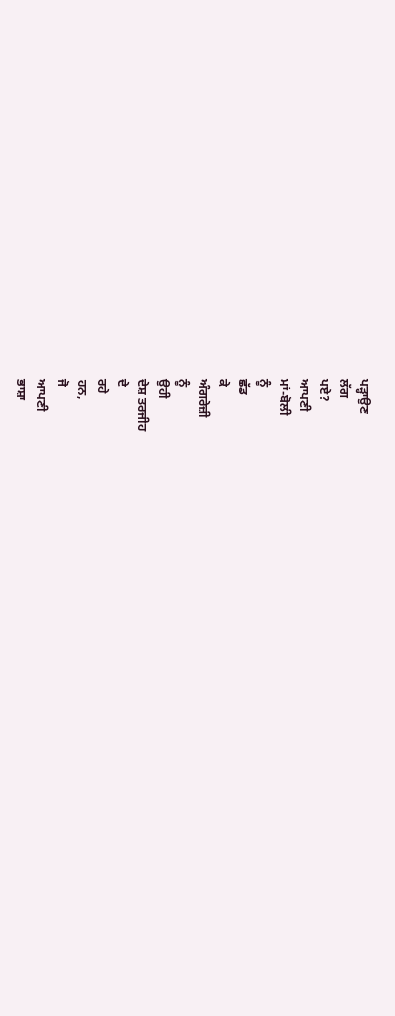ਪੜ੍ਹਾਉਣ
ਲੱਗ
ਪਏ?
ਆਪਣੀ
ਮਾਂ-ਬੋਲੀ
ਨੂੰ
ਛੱਡ
ਕੇ
ਅੰਗਰੇਜ਼ੀ
ਨੂੰ
ਉਹੀ
ਦੇਸ਼ ਤਰਜੀਹ
ਦੇ
ਰਹੇ
ਹਨ,
ਜੋ
ਆਪਣੀ
ਭਾਸ਼ਾ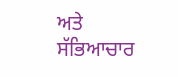ਅਤੇ
ਸੱਭਿਆਚਾਰ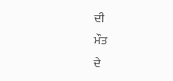ਦੀ
ਮੌਤ
ਦੇ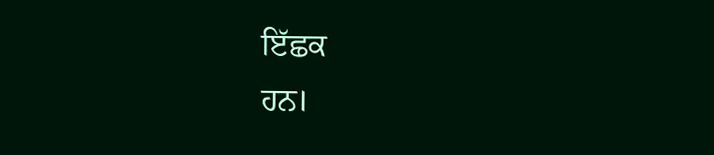ਇੱਛਕ
ਹਨ।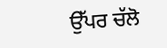ਉੱਪਰ ਚੱਲੋ